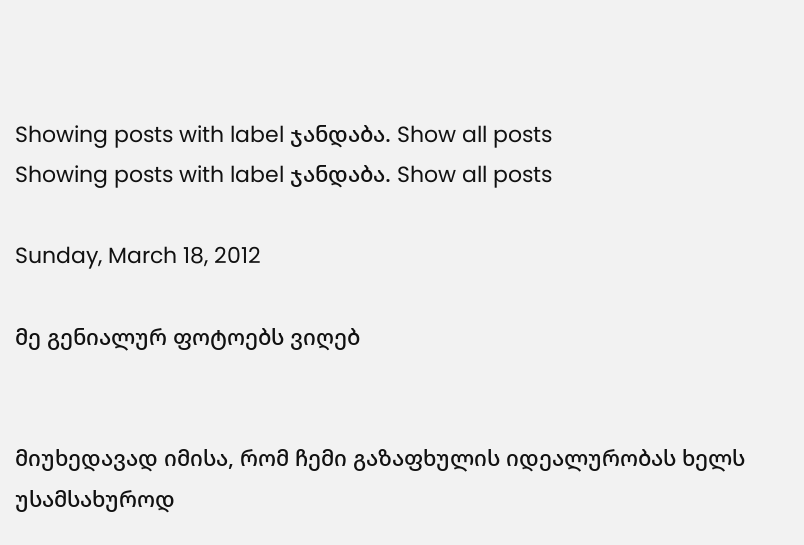Showing posts with label ჯანდაბა. Show all posts
Showing posts with label ჯანდაბა. Show all posts

Sunday, March 18, 2012

მე გენიალურ ფოტოებს ვიღებ


მიუხედავად იმისა, რომ ჩემი გაზაფხულის იდეალურობას ხელს უსამსახუროდ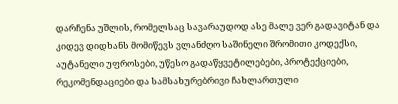დარჩენა უშლის, რომელსაც სავარაუდოდ ასე მალე ვერ გადავიტან და კიდევ დიდხანს მომიწევს ვლანძღო საშინელი შრომითი კოდექსი, აუტანელი უფროსები, უწესო გადაწყვეტილებები, პროტექციები, რეკომენდაციები და სამსახურებრივი ჩახლართული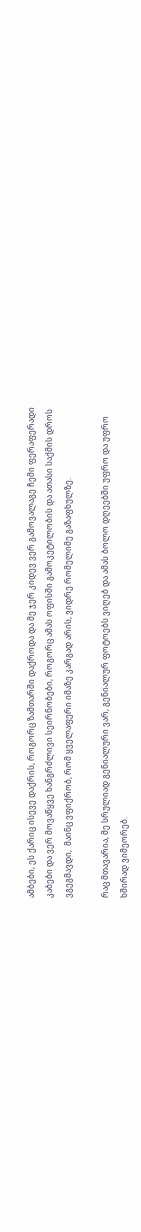ამბები, ეს ქარიც ისევე დაქრის, როგორც ზამთარში დაქროდა და მე ჯერ კიდევ ვერ გამოვალაგე ჩემი ფერაფერადი კაბები და ვერ მოვაწყვე ხანგრძლივი სეირნობები, როგორც ამას ოფისში გამოკეტილობის და ათასი საქმის დროს ვგეგმავდი,  მაინც ვფიქრობ, რომ ყველაფერი იმაზე კარგად არის, ვიდრე რომელიმე გაზაფხულზე.

რაც მთავარია, მე სრულიად გენიალური ვარ, გენიალურ ფოტოებს ვიღებ და ამას ბოლო დღეებში უფრო და უფრო ხშირად ვიმეორებ.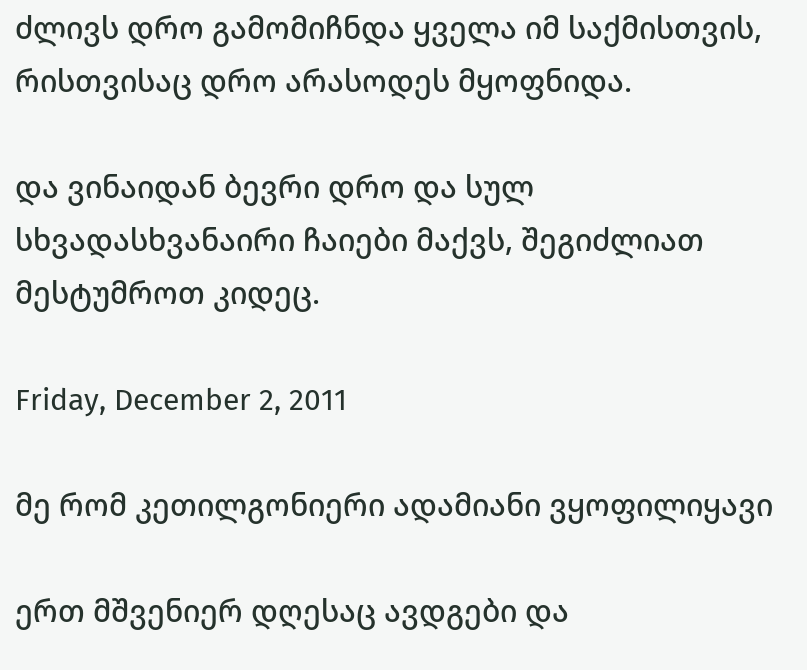ძლივს დრო გამომიჩნდა ყველა იმ საქმისთვის, რისთვისაც დრო არასოდეს მყოფნიდა.

და ვინაიდან ბევრი დრო და სულ სხვადასხვანაირი ჩაიები მაქვს, შეგიძლიათ მესტუმროთ კიდეც.

Friday, December 2, 2011

მე რომ კეთილგონიერი ადამიანი ვყოფილიყავი

ერთ მშვენიერ დღესაც ავდგები და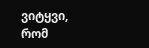ვიტყვი, რომ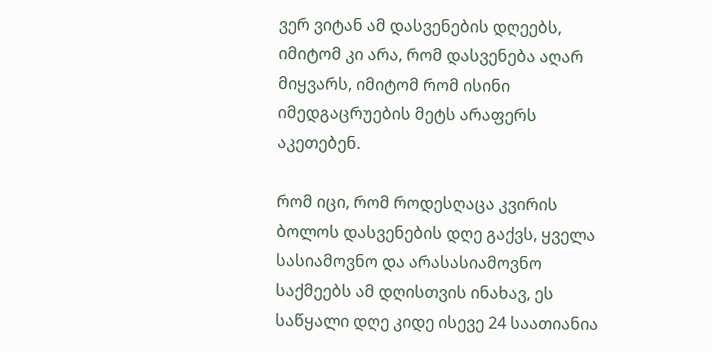ვერ ვიტან ამ დასვენების დღეებს, იმიტომ კი არა, რომ დასვენება აღარ მიყვარს, იმიტომ რომ ისინი იმედგაცრუების მეტს არაფერს აკეთებენ.

რომ იცი, რომ როდესღაცა კვირის ბოლოს დასვენების დღე გაქვს, ყველა სასიამოვნო და არასასიამოვნო საქმეებს ამ დღისთვის ინახავ, ეს საწყალი დღე კიდე ისევე 24 საათიანია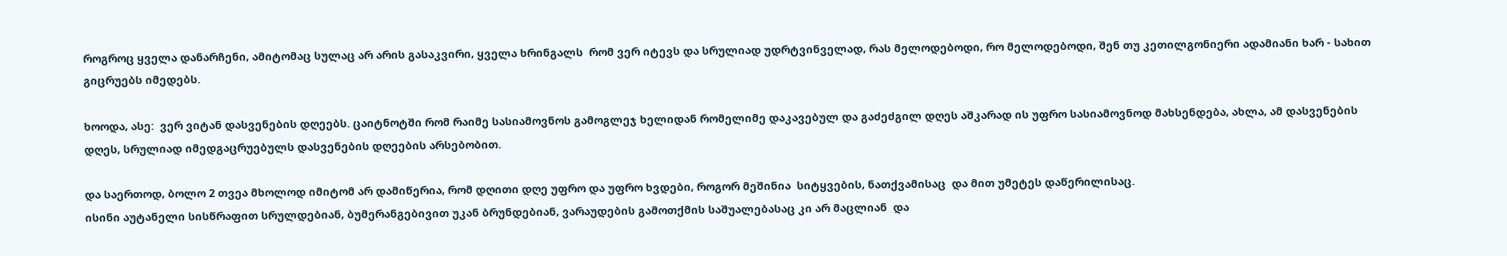როგროც ყველა დანარჩენი, ამიტომაც სულაც არ არის გასაკვირი, ყველა ხრინგალს  რომ ვერ იტევს და სრულიად უდრტვინველად, რას მელოდებოდი, რო მელოდებოდი, შენ თუ კეთილგონიერი ადამიანი ხარ - სახით გიცრუებს იმედებს.

ხოოდა, ასე:  ვერ ვიტან დასვენების დღეებს. ცაიტნოტში რომ რაიმე სასიამოვნოს გამოგლეჯ ხელიდან რომელიმე დაკავებულ და გაძეძგილ დღეს აშკარად ის უფრო სასიამოვნოდ მახსენდება, ახლა, ამ დასვენების დღეს, სრულიად იმედგაცრუებულს დასვენების დღეების არსებობით.

და საერთოდ, ბოლო 2 თვეა მხოლოდ იმიტომ არ დამიწერია, რომ დღითი დღე უფრო და უფრო ხვდები, როგორ მეშინია  სიტყვების, ნათქვამისაც  და მით უმეტეს დაწერილისაც.
ისინი აუტანელი სისწრაფით სრულდებიან, ბუმერანგებივით უკან ბრუნდებიან, ვარაუდების გამოთქმის საშუალებასაც კი არ მაცლიან  და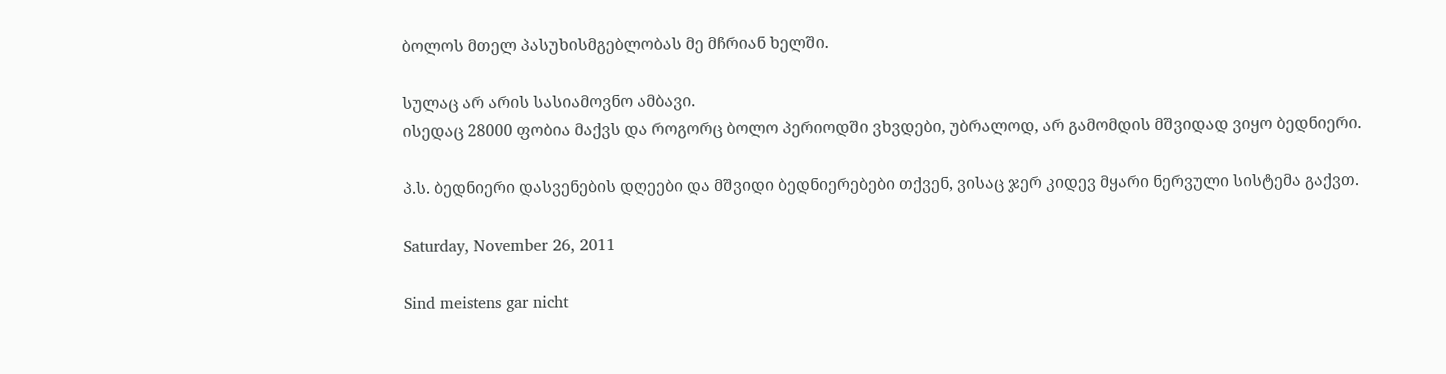ბოლოს მთელ პასუხისმგებლობას მე მჩრიან ხელში.

სულაც არ არის სასიამოვნო ამბავი.
ისედაც 28000 ფობია მაქვს და როგორც ბოლო პერიოდში ვხვდები, უბრალოდ, არ გამომდის მშვიდად ვიყო ბედნიერი.

პ.ს. ბედნიერი დასვენების დღეები და მშვიდი ბედნიერებები თქვენ, ვისაც ჯერ კიდევ მყარი ნერვული სისტემა გაქვთ.

Saturday, November 26, 2011

Sind meistens gar nicht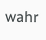wahr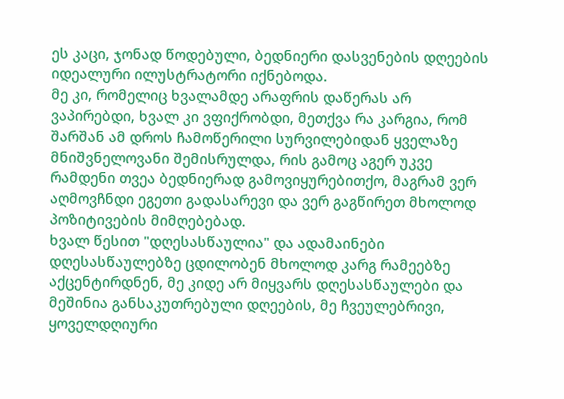ეს კაცი, ჯონად წოდებული, ბედნიერი დასვენების დღეების იდეალური ილუსტრატორი იქნებოდა.
მე კი, რომელიც ხვალამდე არაფრის დაწერას არ ვაპირებდი, ხვალ კი ვფიქრობდი, მეთქვა რა კარგია, რომ შარშან ამ დროს ჩამოწერილი სურვილებიდან ყველაზე მნიშვნელოვანი შემისრულდა, რის გამოც აგერ უკვე რამდენი თვეა ბედნიერად გამოვიყურებითქო, მაგრამ ვერ აღმოვჩნდი ეგეთი გადასარევი და ვერ გაგწირეთ მხოლოდ პოზიტივების მიმღებებად.
ხვალ წესით "დღესასწაულია" და ადამაინები დღესასწაულებზე ცდილობენ მხოლოდ კარგ რამეებზე აქცენტირდნენ, მე კიდე არ მიყვარს დღესასწაულები და მეშინია განსაკუთრებული დღეების, მე ჩვეულებრივი, ყოველდღიური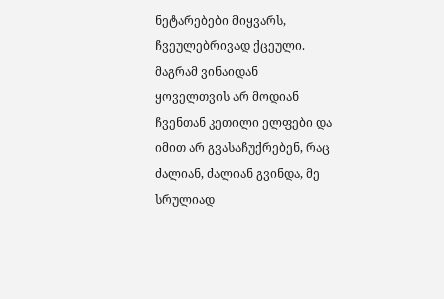ნეტარებები მიყვარს, ჩვეულებრივად ქცეული.
მაგრამ ვინაიდან ყოველთვის არ მოდიან ჩვენთან კეთილი ელფები და იმით არ გვასაჩუქრებენ, რაც ძალიან, ძალიან გვინდა, მე სრულიად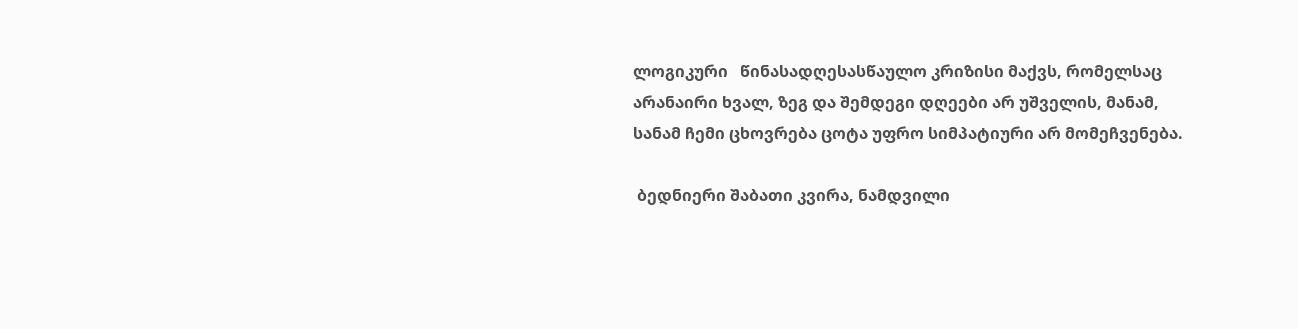ლოგიკური   წინასადღესასწაულო კრიზისი მაქვს, რომელსაც არანაირი ხვალ, ზეგ და შემდეგი დღეები არ უშველის, მანამ, სანამ ჩემი ცხოვრება ცოტა უფრო სიმპატიური არ მომეჩვენება.

 ბედნიერი შაბათი კვირა, ნამდვილი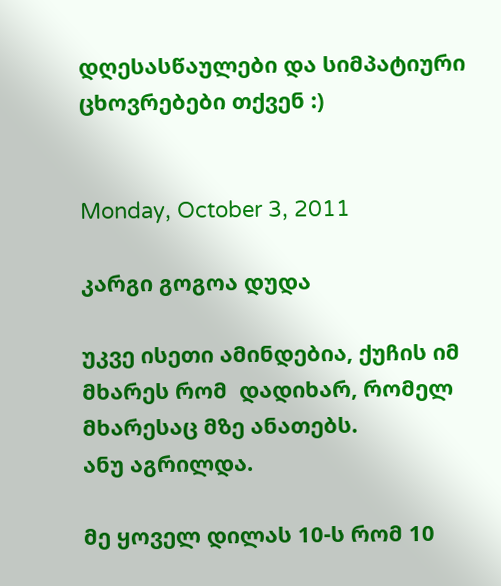დღესასწაულები და სიმპატიური ცხოვრებები თქვენ :)


Monday, October 3, 2011

კარგი გოგოა დუდა

უკვე ისეთი ამინდებია, ქუჩის იმ მხარეს რომ  დადიხარ, რომელ მხარესაც მზე ანათებს.
ანუ აგრილდა.

მე ყოველ დილას 10-ს რომ 10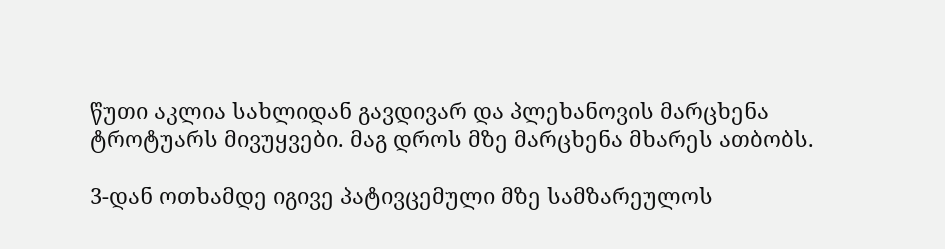წუთი აკლია სახლიდან გავდივარ და პლეხანოვის მარცხენა ტროტუარს მივუყვები. მაგ დროს მზე მარცხენა მხარეს ათბობს.

3-დან ოთხამდე იგივე პატივცემული მზე სამზარეულოს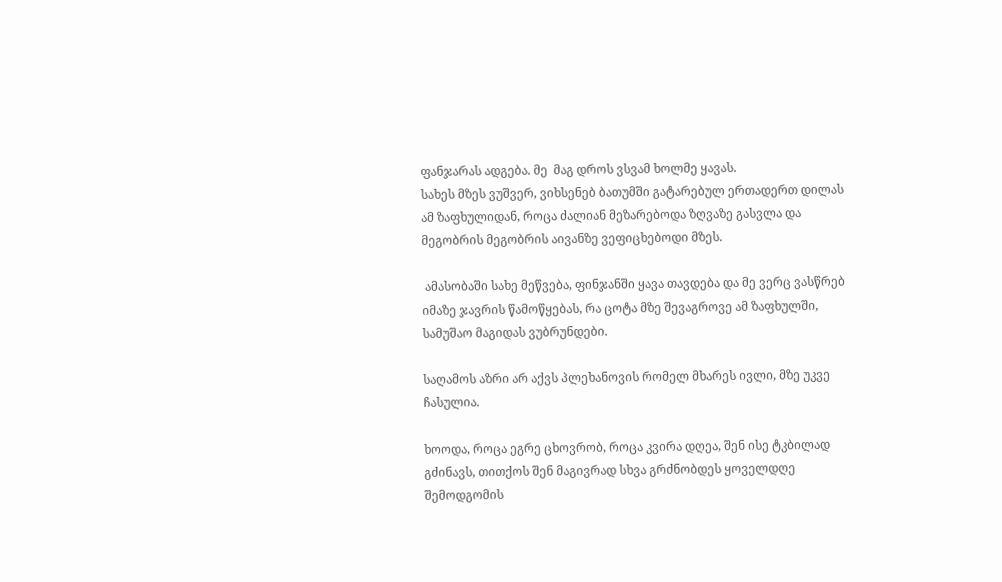ფანჯარას ადგება. მე  მაგ დროს ვსვამ ხოლმე ყავას.
სახეს მზეს ვუშვერ, ვიხსენებ ბათუმში გატარებულ ერთადერთ დილას ამ ზაფხულიდან, როცა ძალიან მეზარებოდა ზღვაზე გასვლა და მეგობრის მეგობრის აივანზე ვეფიცხებოდი მზეს.

 ამასობაში სახე მეწვება, ფინჯანში ყავა თავდება და მე ვერც ვასწრებ იმაზე ჯავრის წამოწყებას, რა ცოტა მზე შევაგროვე ამ ზაფხულში, სამუშაო მაგიდას ვუბრუნდები.

საღამოს აზრი არ აქვს პლეხანოვის რომელ მხარეს ივლი, მზე უკვე ჩასულია.

ხოოდა, როცა ეგრე ცხოვრობ, როცა კვირა დღეა, შენ ისე ტკბილად გძინავს, თითქოს შენ მაგივრად სხვა გრძნობდეს ყოველდღე შემოდგომის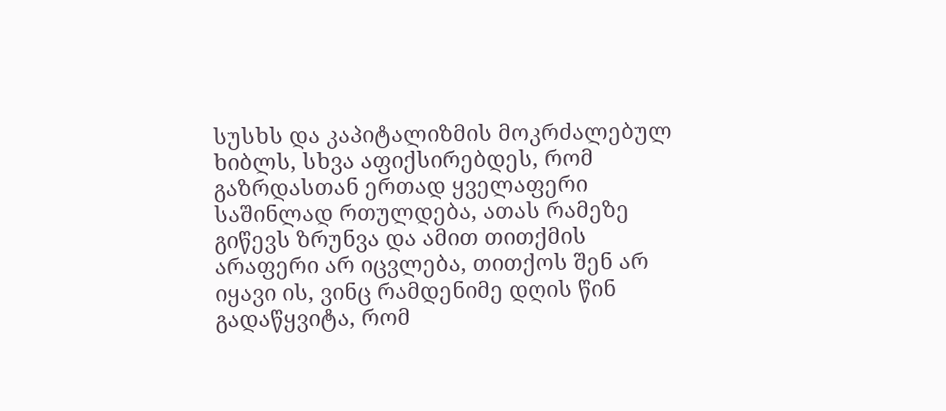სუსხს და კაპიტალიზმის მოკრძალებულ ხიბლს, სხვა აფიქსირებდეს, რომ გაზრდასთან ერთად ყველაფერი საშინლად რთულდება, ათას რამეზე გიწევს ზრუნვა და ამით თითქმის არაფერი არ იცვლება, თითქოს შენ არ იყავი ის, ვინც რამდენიმე დღის წინ გადაწყვიტა, რომ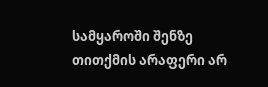სამყაროში შენზე თითქმის არაფერი არ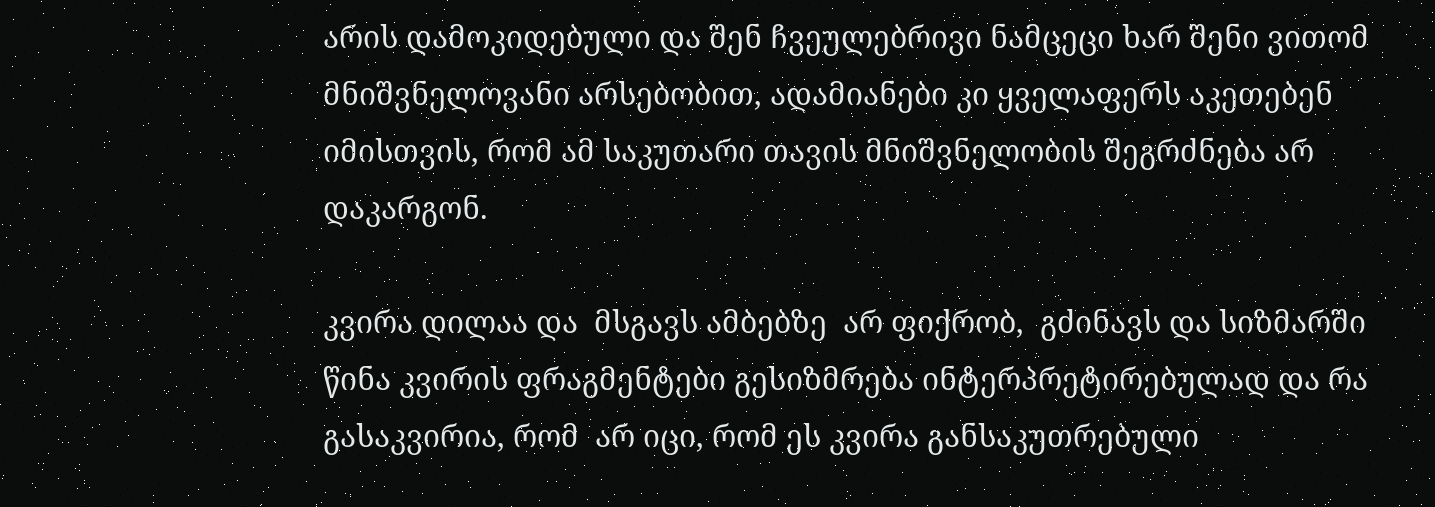არის დამოკიდებული და შენ ჩვეულებრივი ნამცეცი ხარ შენი ვითომ მნიშვნელოვანი არსებობით, ადამიანები კი ყველაფერს აკეთებენ იმისთვის, რომ ამ საკუთარი თავის მნიშვნელობის შეგრძნება არ დაკარგონ.

კვირა დილაა და  მსგავს ამბებზე  არ ფიქრობ,  გძინავს და სიზმარში წინა კვირის ფრაგმენტები გესიზმრება ინტერპრეტირებულად და რა გასაკვირია, რომ  არ იცი, რომ ეს კვირა განსაკუთრებული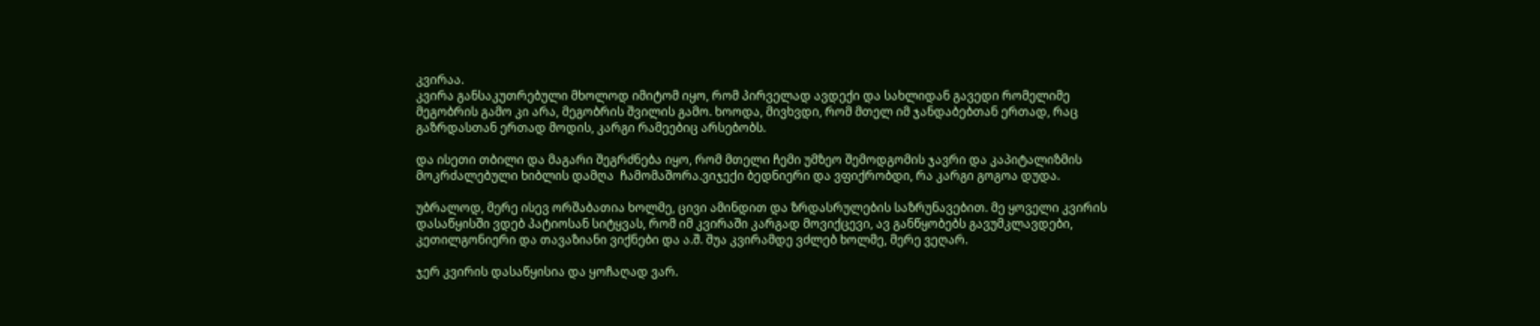კვირაა.
კვირა განსაკუთრებული მხოლოდ იმიტომ იყო, რომ პირველად ავდექი და სახლიდან გავედი რომელიმე მეგობრის გამო კი არა, მეგობრის შვილის გამო. ხოოდა, მივხვდი, რომ მთელ იმ ჯანდაბებთან ერთად, რაც გაზრდასთან ერთად მოდის, კარგი რამეებიც არსებობს.

და ისეთი თბილი და მაგარი შეგრძნება იყო, რომ მთელი ჩემი უმზეო შემოდგომის ჯავრი და კაპიტალიზმის მოკრძალებული ხიბლის დამღა  ჩამომაშორა.ვიჯექი ბედნიერი და ვფიქრობდი, რა კარგი გოგოა დუდა.

უბრალოდ, მერე ისევ ორშაბათია ხოლმე, ცივი ამინდით და ზრდასრულების საზრუნავებით. მე ყოველი კვირის დასაწყისში ვდებ პატიოსან სიტყვას, რომ იმ კვირაში კარგად მოვიქცევი, ავ განწყობებს გავუმკლავდები, კეთილგონიერი და თავაზიანი ვიქნები და ა.შ. შუა კვირამდე ვძლებ ხოლმე, მერე ვეღარ.

ჯერ კვირის დასაწყისია და ყოჩაღად ვარ.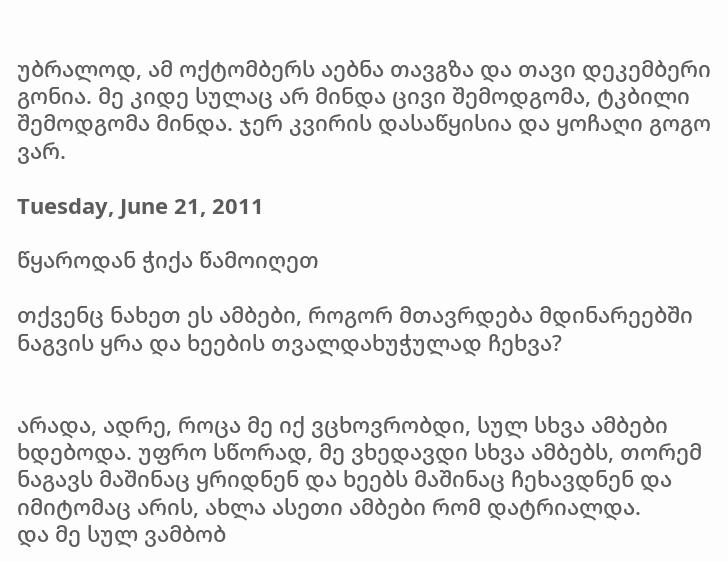უბრალოდ, ამ ოქტომბერს აებნა თავგზა და თავი დეკემბერი გონია. მე კიდე სულაც არ მინდა ცივი შემოდგომა, ტკბილი შემოდგომა მინდა. ჯერ კვირის დასაწყისია და ყოჩაღი გოგო ვარ.

Tuesday, June 21, 2011

წყაროდან ჭიქა წამოიღეთ

თქვენც ნახეთ ეს ამბები, როგორ მთავრდება მდინარეებში ნაგვის ყრა და ხეების თვალდახუჭულად ჩეხვა?


არადა, ადრე, როცა მე იქ ვცხოვრობდი, სულ სხვა ამბები ხდებოდა. უფრო სწორად, მე ვხედავდი სხვა ამბებს, თორემ ნაგავს მაშინაც ყრიდნენ და ხეებს მაშინაც ჩეხავდნენ და იმიტომაც არის, ახლა ასეთი ამბები რომ დატრიალდა.
და მე სულ ვამბობ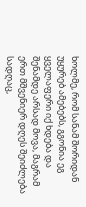ხოლმე, რომ სანამ შორიდან უყურებ ამებებს, გგონია ეგ ყველაფერი იქ ხდება და შენამდე არსად მოვა, მაგრამ ერთ მშვენიერ დღეს შეიძლება სადღაც,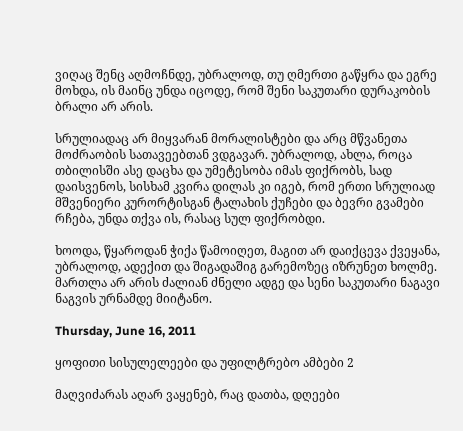ვიღაც შენც აღმოჩნდე, უბრალოდ, თუ ღმერთი გაწყრა და ეგრე მოხდა, ის მაინც უნდა იცოდე, რომ შენი საკუთარი დურაკობის ბრალი არ არის.

სრულიადაც არ მიყვარან მორალისტები და არც მწვანეთა მოძრაობის სათავეებთან ვდგავარ. უბრალოდ, ახლა, როცა თბილისში ასე დაცხა და უმეტესობა იმას ფიქრობს, სად დაისვენოს, სისხამ კვირა დილას კი იგებ, რომ ერთი სრულიად მშვენიერი კურორტისგან ტალახის ქუჩები და ბევრი გვამები რჩება, უნდა თქვა ის, რასაც სულ ფიქრობდი.

ხოოდა, წყაროდან ჭიქა წამოიღეთ, მაგით არ დაიქცევა ქვეყანა, უბრალოდ, ადექით და შიგადაშიგ გარემოზეც იზრუნეთ ხოლმე. მართლა არ არის ძალიან ძნელი ადგე და სენი საკუთარი ნაგავი ნაგვის ურნამდე მიიტანო.

Thursday, June 16, 2011

ყოფითი სისულელეები და უფილტრებო ამბები 2

მაღვიძარას აღარ ვაყენებ, რაც დათბა, დღეები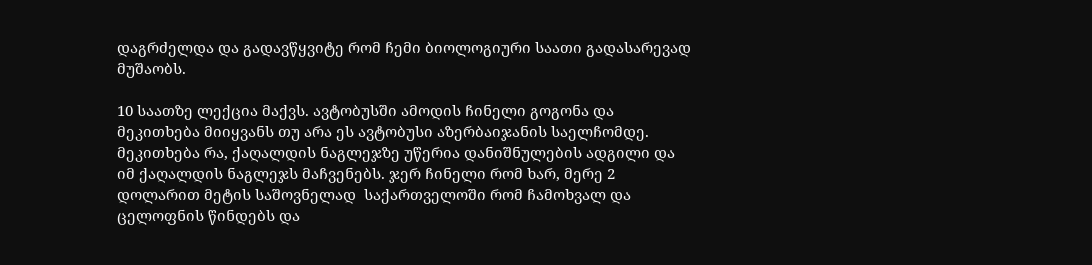დაგრძელდა და გადავწყვიტე რომ ჩემი ბიოლოგიური საათი გადასარევად მუშაობს.

10 საათზე ლექცია მაქვს. ავტობუსში ამოდის ჩინელი გოგონა და მეკითხება მიიყვანს თუ არა ეს ავტობუსი აზერბაიჯანის საელჩომდე. მეკითხება რა, ქაღალდის ნაგლეჯზე უწერია დანიშნულების ადგილი და იმ ქაღალდის ნაგლეჯს მაჩვენებს. ჯერ ჩინელი რომ ხარ, მერე 2 დოლარით მეტის საშოვნელად  საქართველოში რომ ჩამოხვალ და ცელოფნის წინდებს და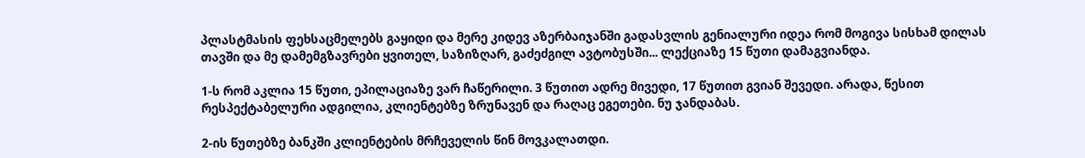პლასტმასის ფეხსაცმელებს გაყიდი და მერე კიდევ აზერბაიჯანში გადასვლის გენიალური იდეა რომ მოგივა სისხამ დილას თავში და მე დამემგზავრები ყვითელ, საზიზღარ, გაძეძგილ ავტობუსში... ლექციაზე 15 წუთი დამაგვიანდა.

1-ს რომ აკლია 15 წუთი, ეპილაციაზე ვარ ჩაწერილი. 3 წუთით ადრე მივედი, 17 წუთით გვიან შევედი. არადა, წესით რესპექტაბელური ადგილია, კლიენტებზე ზრუნავენ და რაღაც ეგეთები. ნუ ჯანდაბას.

2-ის წუთებზე ბანკში კლიენტების მრჩეველის წინ მოვკალათდი.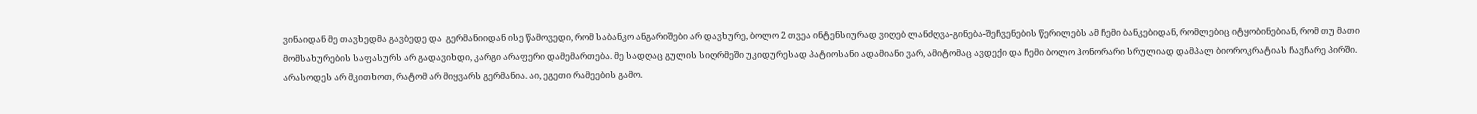ვინაიდან მე თავხედმა გავბედე და  გერმანიიდან ისე წამოვედი, რომ საბანკო ანგარიშები არ დავხურე, ბოლო 2 თვეა ინტენსიურად ვიღებ ლანძღვა-გინება-შეჩვენების წერილებს ამ ჩემი ბანკებიდან, რომლებიც იტყობინებიან, რომ თუ მათი მომსახურების საფასურს არ გადავიხდი, კარგი არაფერი დამემართება. მე სადღაც გულის სიღრმეში უკიდურესად პატიოსანი ადამიანი ვარ, ამიტომაც ავდექი და ჩემი ბოლო ჰონორარი სრულიად დამპალ ბიოროკრატიას ჩავჩარე პირში. არასოდეს არ მკითხოთ, რატომ არ მიყვარს გერმანია. აი, ეგეთი რამეების გამო.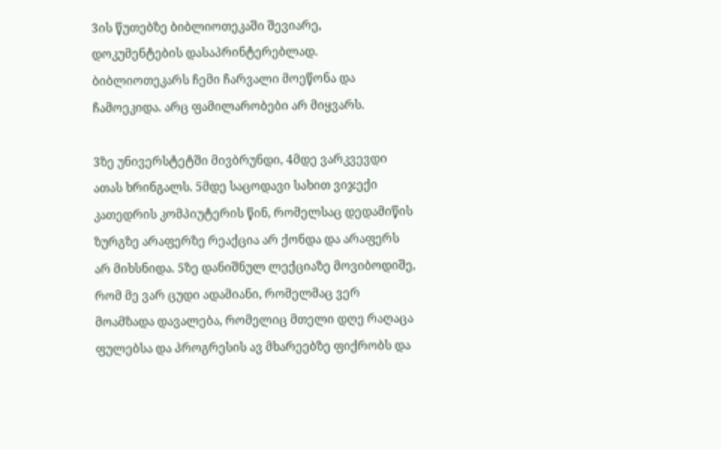3ის წუთებზე ბიბლიოთეკაში შევიარე, დოკუმენტების დასაპრინტერებლად. ბიბლიოთეკარს ჩემი ჩარვალი მოეწონა და ჩამოეკიდა. არც ფამილარობები არ მიყვარს.

3ზე უნივერსტეტში მივბრუნდი, 4მდე ვარკვევდი ათას ხრინგალს. 5მდე საცოდავი სახით ვიჯექი კათედრის კომპიუტერის წინ, რომელსაც დედამიწის ზურგზე არაფერზე რეაქცია არ ქონდა და არაფერს არ მიხსნიდა. 5ზე დანიშნულ ლექციაზე მოვიბოდიშე, რომ მე ვარ ცუდი ადამიანი, რომელმაც ვერ მოამზადა დავალება, რომელიც მთელი დღე რაღაცა ფულებსა და პროგრესის ავ მხარეებზე ფიქრობს და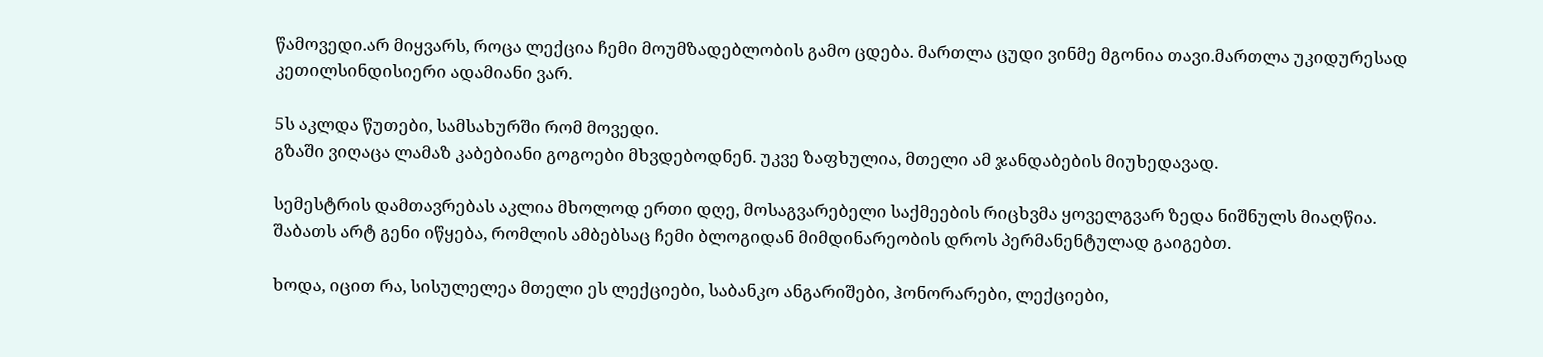წამოვედი.არ მიყვარს, როცა ლექცია ჩემი მოუმზადებლობის გამო ცდება. მართლა ცუდი ვინმე მგონია თავი.მართლა უკიდურესად კეთილსინდისიერი ადამიანი ვარ.

5ს აკლდა წუთები, სამსახურში რომ მოვედი.
გზაში ვიღაცა ლამაზ კაბებიანი გოგოები მხვდებოდნენ. უკვე ზაფხულია, მთელი ამ ჯანდაბების მიუხედავად.

სემესტრის დამთავრებას აკლია მხოლოდ ერთი დღე, მოსაგვარებელი საქმეების რიცხვმა ყოველგვარ ზედა ნიშნულს მიაღწია.
შაბათს არტ გენი იწყება, რომლის ამბებსაც ჩემი ბლოგიდან მიმდინარეობის დროს პერმანენტულად გაიგებთ.

ხოდა, იცით რა, სისულელეა მთელი ეს ლექციები, საბანკო ანგარიშები, ჰონორარები, ლექციები,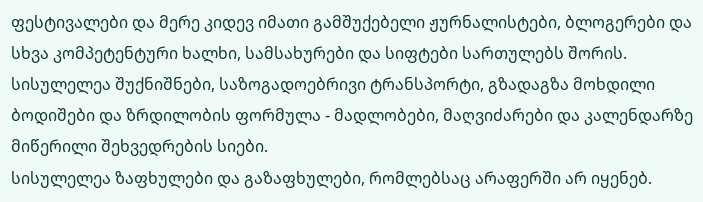ფესტივალები და მერე კიდევ იმათი გამშუქებელი ჟურნალისტები, ბლოგერები და სხვა კომპეტენტური ხალხი, სამსახურები და სიფტები სართულებს შორის.
სისულელეა შუქნიშნები, საზოგადოებრივი ტრანსპორტი, გზადაგზა მოხდილი ბოდიშები და ზრდილობის ფორმულა - მადლობები, მაღვიძარები და კალენდარზე მიწერილი შეხვედრების სიები.
სისულელეა ზაფხულები და გაზაფხულები, რომლებსაც არაფერში არ იყენებ.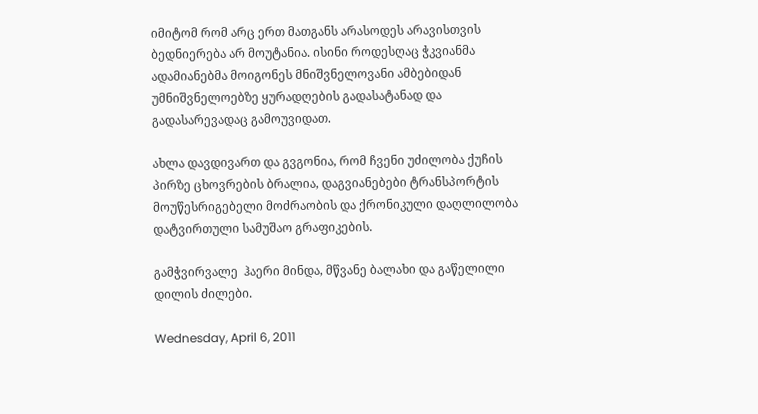იმიტომ რომ არც ერთ მათგანს არასოდეს არავისთვის ბედნიერება არ მოუტანია. ისინი როდესღაც ჭკვიანმა ადამიანებმა მოიგონეს მნიშვნელოვანი ამბებიდან უმნიშვნელოებზე ყურადღების გადასატანად და გადასარევადაც გამოუვიდათ.

ახლა დავდივართ და გვგონია, რომ ჩვენი უძილობა ქუჩის პირზე ცხოვრების ბრალია, დაგვიანებები ტრანსპორტის მოუწესრიგებელი მოძრაობის და ქრონიკული დაღლილობა დატვირთული სამუშაო გრაფიკების.

გამჭვირვალე  ჰაერი მინდა, მწვანე ბალახი და გაწელილი დილის ძილები.

Wednesday, April 6, 2011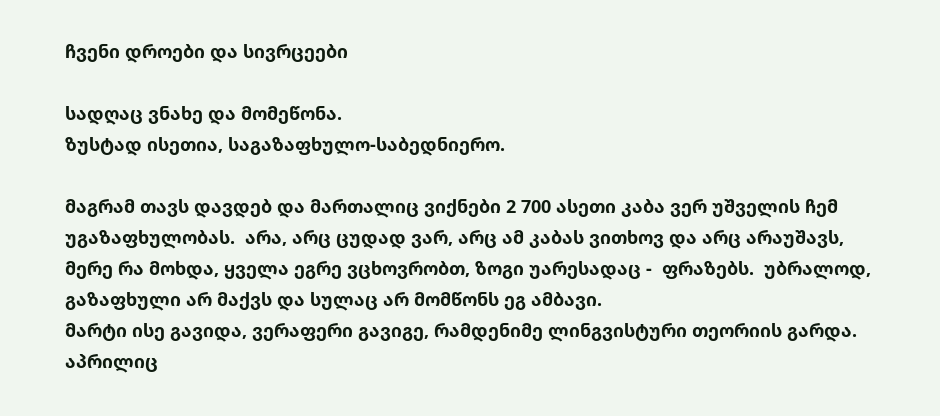ჩვენი დროები და სივრცეები

სადღაც ვნახე და მომეწონა.
ზუსტად ისეთია, საგაზაფხულო-საბედნიერო.

მაგრამ თავს დავდებ და მართალიც ვიქნები 2 700 ასეთი კაბა ვერ უშველის ჩემ უგაზაფხულობას.  არა, არც ცუდად ვარ, არც ამ კაბას ვითხოვ და არც არაუშავს, მერე რა მოხდა, ყველა ეგრე ვცხოვრობთ, ზოგი უარესადაც -  ფრაზებს.  უბრალოდ, გაზაფხული არ მაქვს და სულაც არ მომწონს ეგ ამბავი.
მარტი ისე გავიდა, ვერაფერი გავიგე, რამდენიმე ლინგვისტური თეორიის გარდა. აპრილიც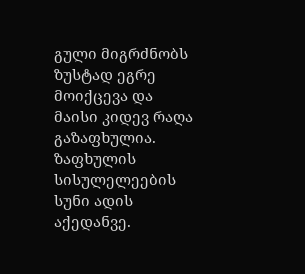გული მიგრძნობს ზუსტად ეგრე მოიქცევა და მაისი კიდევ რაღა გაზაფხულია.
ზაფხულის სისულელეების სუნი ადის აქედანვე.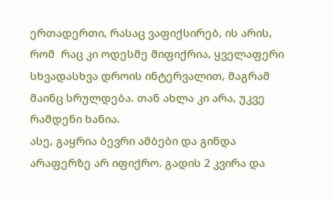ერთადერთი, რასაც ვაფიქსირებ, ის არის, რომ  რაც კი ოდესმე მიფიქრია, ყველაფერი სხვადასხვა დროის ინტერვალით, მაგრამ მაინც სრულდება. თან ახლა კი არა, უკვე რამდენი ხანია.
ასე, გაყრია ბევრი ამბები და გინდა არაფერზე არ იფიქრო. გადის 2 კვირა და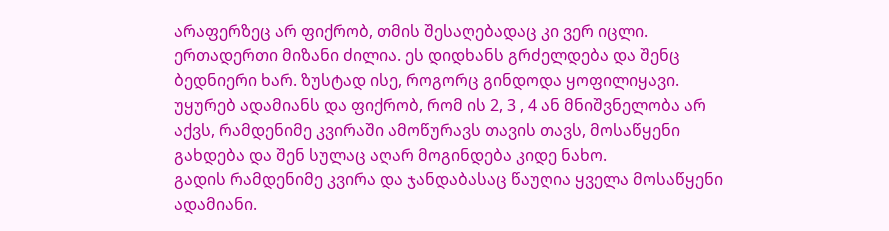არაფერზეც არ ფიქრობ, თმის შესაღებადაც კი ვერ იცლი. ერთადერთი მიზანი ძილია. ეს დიდხანს გრძელდება და შენც ბედნიერი ხარ. ზუსტად ისე, როგორც გინდოდა ყოფილიყავი.
უყურებ ადამიანს და ფიქრობ, რომ ის 2, 3 , 4 ან მნიშვნელობა არ აქვს, რამდენიმე კვირაში ამოწურავს თავის თავს, მოსაწყენი გახდება და შენ სულაც აღარ მოგინდება კიდე ნახო.
გადის რამდენიმე კვირა და ჯანდაბასაც წაუღია ყველა მოსაწყენი ადამიანი.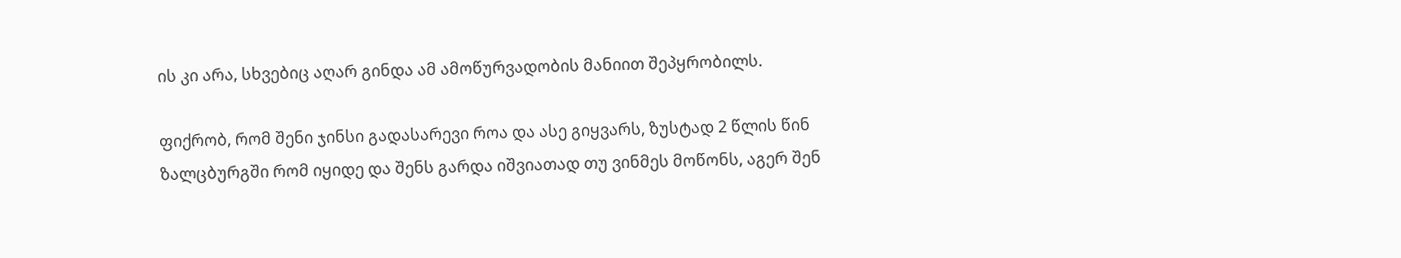ის კი არა, სხვებიც აღარ გინდა ამ ამოწურვადობის მანიით შეპყრობილს.

ფიქრობ, რომ შენი ჯინსი გადასარევი როა და ასე გიყვარს, ზუსტად 2 წლის წინ ზალცბურგში რომ იყიდე და შენს გარდა იშვიათად თუ ვინმეს მოწონს, აგერ შენ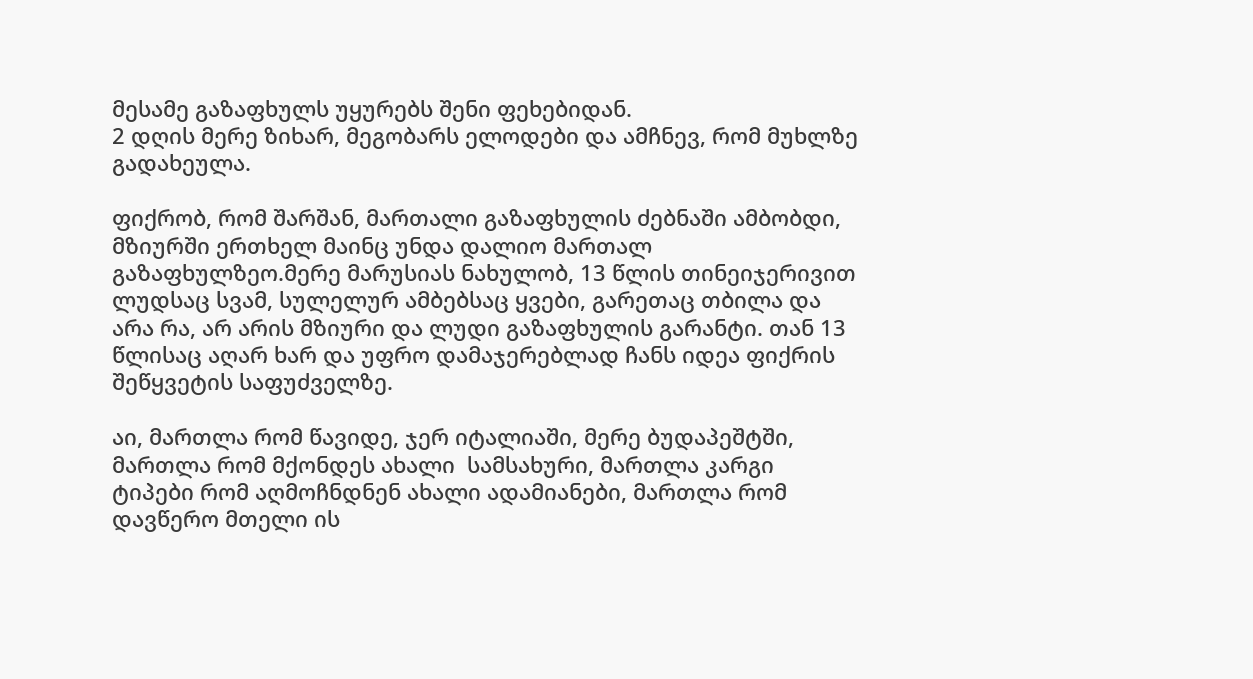მესამე გაზაფხულს უყურებს შენი ფეხებიდან.
2 დღის მერე ზიხარ, მეგობარს ელოდები და ამჩნევ, რომ მუხლზე გადახეულა.

ფიქრობ, რომ შარშან, მართალი გაზაფხულის ძებნაში ამბობდი, მზიურში ერთხელ მაინც უნდა დალიო მართალ გაზაფხულზეო.მერე მარუსიას ნახულობ, 13 წლის თინეიჯერივით ლუდსაც სვამ, სულელურ ამბებსაც ყვები, გარეთაც თბილა და არა რა, არ არის მზიური და ლუდი გაზაფხულის გარანტი. თან 13 წლისაც აღარ ხარ და უფრო დამაჯერებლად ჩანს იდეა ფიქრის შეწყვეტის საფუძველზე.

აი, მართლა რომ წავიდე, ჯერ იტალიაში, მერე ბუდაპეშტში, მართლა რომ მქონდეს ახალი  სამსახური, მართლა კარგი ტიპები რომ აღმოჩნდნენ ახალი ადამიანები, მართლა რომ დავწერო მთელი ის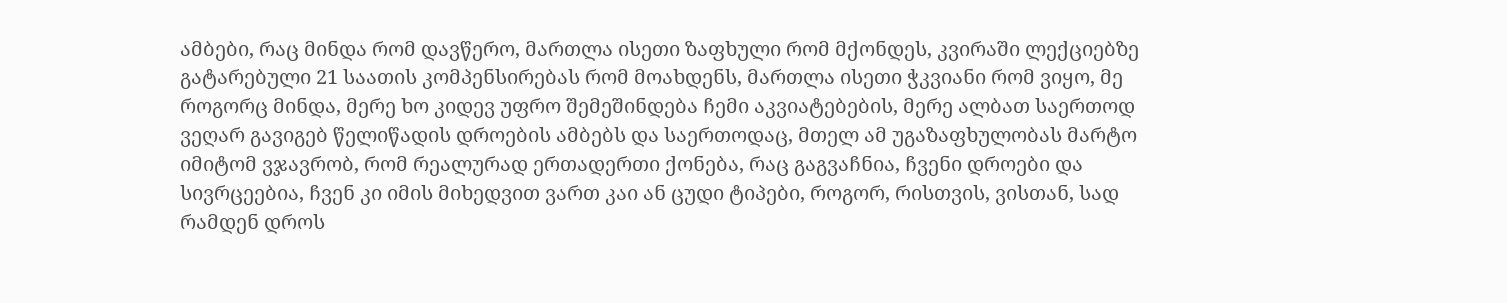ამბები, რაც მინდა რომ დავწერო, მართლა ისეთი ზაფხული რომ მქონდეს, კვირაში ლექციებზე გატარებული 21 საათის კომპენსირებას რომ მოახდენს, მართლა ისეთი ჭკვიანი რომ ვიყო, მე როგორც მინდა, მერე ხო კიდევ უფრო შემეშინდება ჩემი აკვიატებების, მერე ალბათ საერთოდ ვეღარ გავიგებ წელიწადის დროების ამბებს და საერთოდაც, მთელ ამ უგაზაფხულობას მარტო იმიტომ ვჯავრობ, რომ რეალურად ერთადერთი ქონება, რაც გაგვაჩნია, ჩვენი დროები და სივრცეებია, ჩვენ კი იმის მიხედვით ვართ კაი ან ცუდი ტიპები, როგორ, რისთვის, ვისთან, სად რამდენ დროს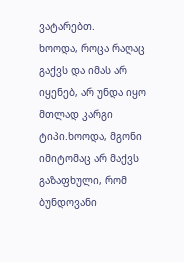ვატარებთ.
ხოოდა, როცა რაღაც გაქვს და იმას არ იყენებ, არ უნდა იყო მთლად კარგი ტიპი.ხოოდა, მგონი იმიტომაც არ მაქვს გაზაფხული, რომ ბუნდოვანი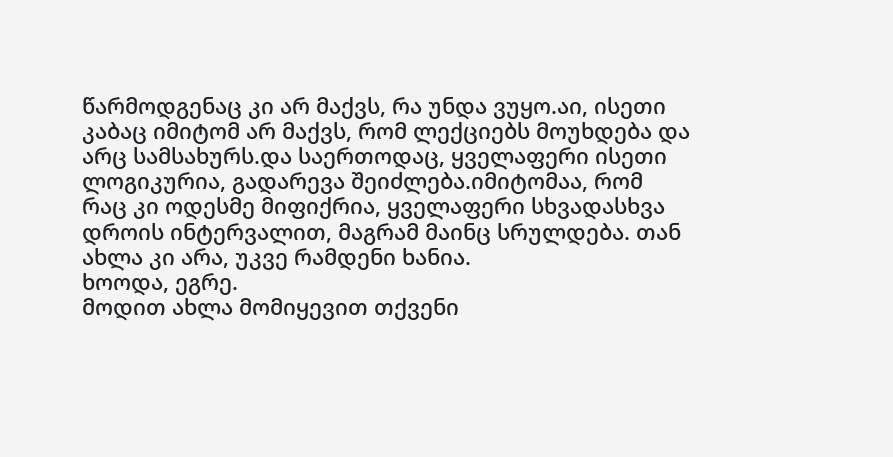წარმოდგენაც კი არ მაქვს, რა უნდა ვუყო.აი, ისეთი კაბაც იმიტომ არ მაქვს, რომ ლექციებს მოუხდება და არც სამსახურს.და საერთოდაც, ყველაფერი ისეთი ლოგიკურია, გადარევა შეიძლება.იმიტომაა, რომ  რაც კი ოდესმე მიფიქრია, ყველაფერი სხვადასხვა დროის ინტერვალით, მაგრამ მაინც სრულდება. თან ახლა კი არა, უკვე რამდენი ხანია.
ხოოდა, ეგრე.
მოდით ახლა მომიყევით თქვენი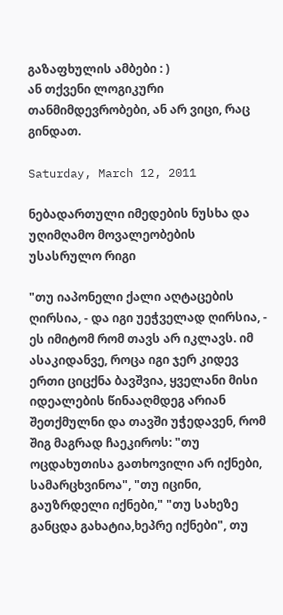გაზაფხულის ამბები : )
ან თქვენი ლოგიკური თანმიმდევრობები, ან არ ვიცი, რაც გინდათ.

Saturday, March 12, 2011

ნებადართული იმედების ნუსხა და უღიმღამო მოვალეობების უსასრულო რიგი

"თუ იაპონელი ქალი აღტაცების ღირსია, - და იგი უეჭველად ღირსია, - ეს იმიტომ რომ თავს არ იკლავს. იმ ასაკიდანვე, როცა იგი ჯერ კიდევ ერთი ციცქნა ბავშვია, ყველანი მისი იდეალების წინააღმდეგ არიან შეთქმულნი და თავში უჭედავენ, რომ შიგ მაგრად ჩაეკიროს: "თუ ოცდახუთისა გათხოვილი არ იქნები, სამარცხვინოა", "თუ იცინი, გაუზრდელი იქნები," "თუ სახეზე განცდა გახატია,ხეპრე იქნები", თუ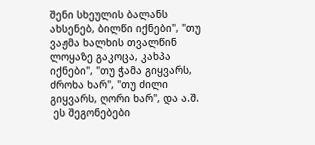შენი სხეულის ბალანს ახსენებ, ბილწი იქნები", "თუ ვაჟმა ხალხის თვალწინ ლოყაზე გაკოცა, კახპა იქნები", "თუ ჭამა გიყვარს, ძროხა ხარ", "თუ ძილი გიყვარს, ღორი ხარ", და ა.შ.
 ეს შეგონებები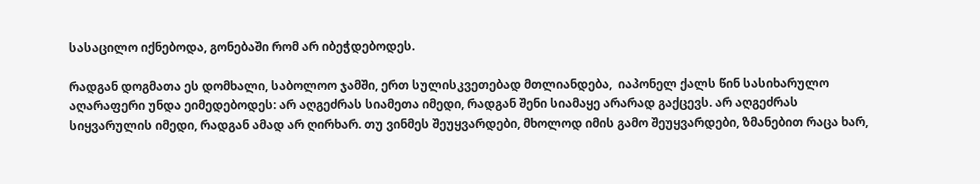სასაცილო იქნებოდა, გონებაში რომ არ იბეჭდებოდეს.

რადგან დოგმათა ეს დომხალი, საბოლოო ჯამში, ერთ სულისკვეთებად მთლიანდება,  იაპონელ ქალს წინ სასიხარულო აღარაფერი უნდა ეიმედებოდეს: არ აღგეძრას სიამეთა იმედი, რადგან შენი სიამაყე არარად გაქცევს. არ აღგეძრას სიყვარულის იმედი, რადგან ამად არ ღირხარ. თუ ვინმეს შეუყვარდები, მხოლოდ იმის გამო შეუყვარდები, ზმანებით რაცა ხარ,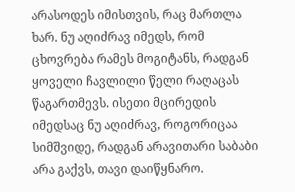არასოდეს იმისთვის, რაც მართლა ხარ. ნუ აღიძრავ იმედს, რომ ცხოვრება რამეს მოგიტანს, რადგან ყოველი ჩავლილი წელი რაღაცას წაგართმევს. ისეთი მცირედის იმედსაც ნუ აღიძრავ, როგორიცაა სიმშვიდე, რადგან არავითარი საბაბი არა გაქვს, თავი დაიწყნარო.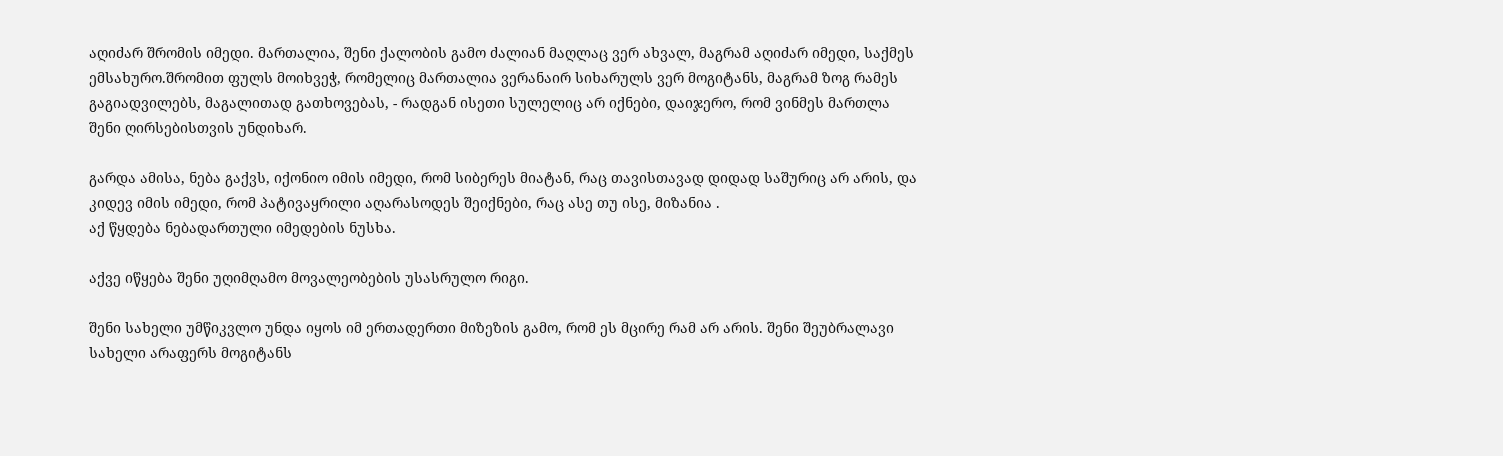აღიძარ შრომის იმედი. მართალია, შენი ქალობის გამო ძალიან მაღლაც ვერ ახვალ, მაგრამ აღიძარ იმედი, საქმეს ემსახურო.შრომით ფულს მოიხვეჭ, რომელიც მართალია ვერანაირ სიხარულს ვერ მოგიტანს, მაგრამ ზოგ რამეს გაგიადვილებს, მაგალითად გათხოვებას, - რადგან ისეთი სულელიც არ იქნები, დაიჯერო, რომ ვინმეს მართლა შენი ღირსებისთვის უნდიხარ.

გარდა ამისა, ნება გაქვს, იქონიო იმის იმედი, რომ სიბერეს მიატან, რაც თავისთავად დიდად საშურიც არ არის, და კიდევ იმის იმედი, რომ პატივაყრილი აღარასოდეს შეიქნები, რაც ასე თუ ისე, მიზანია .
აქ წყდება ნებადართული იმედების ნუსხა.

აქვე იწყება შენი უღიმღამო მოვალეობების უსასრულო რიგი.

შენი სახელი უმწიკვლო უნდა იყოს იმ ერთადერთი მიზეზის გამო, რომ ეს მცირე რამ არ არის. შენი შეუბრალავი სახელი არაფერს მოგიტანს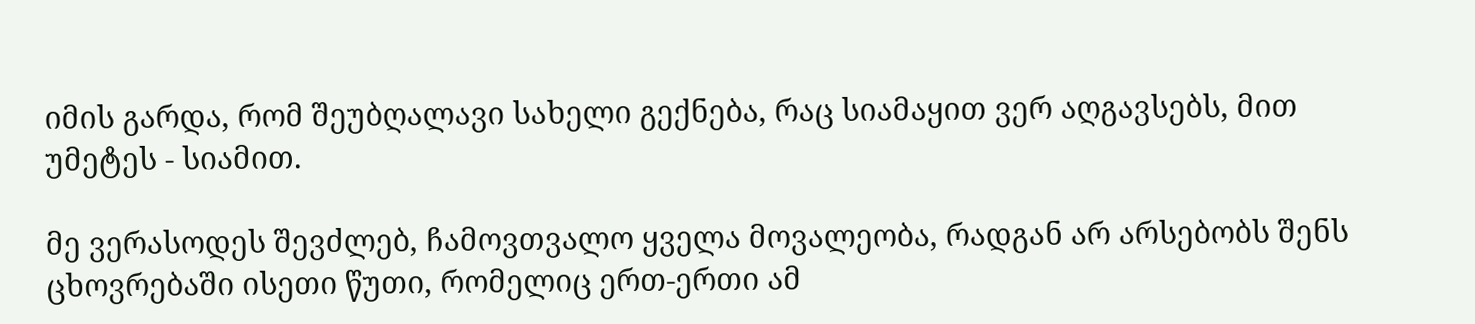იმის გარდა, რომ შეუბღალავი სახელი გექნება, რაც სიამაყით ვერ აღგავსებს, მით უმეტეს - სიამით.

მე ვერასოდეს შევძლებ, ჩამოვთვალო ყველა მოვალეობა, რადგან არ არსებობს შენს ცხოვრებაში ისეთი წუთი, რომელიც ერთ-ერთი ამ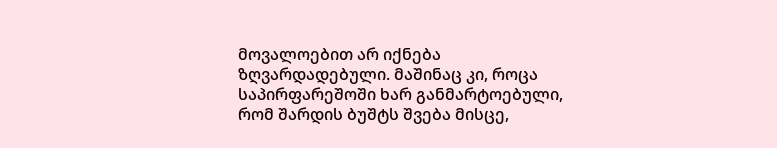მოვალოებით არ იქნება ზღვარდადებული. მაშინაც კი, როცა საპირფარეშოში ხარ განმარტოებული, რომ შარდის ბუშტს შვება მისცე,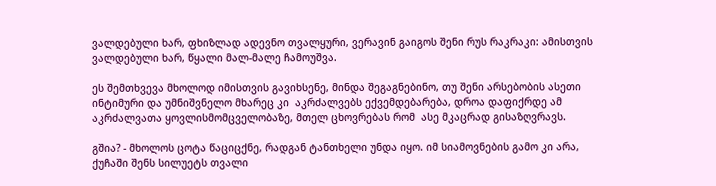ვალდებული ხარ, ფხიზლად ადევნო თვალყური, ვერავინ გაიგოს შენი რუს რაკრაკი: ამისთვის ვალდებული ხარ, წყალი მალ-მალე ჩამოუშვა.

ეს შემთხვევა მხოლოდ იმისთვის გავიხსენე, მინდა შეგაგნებინო, თუ შენი არსებობის ასეთი ინტიმური და უმნიშვნელო მხარეც კი  აკრძალვებს ექვემდებარება, დროა დაფიქრდე ამ აკრძალვათა ყოვლისმომცველობაზე, მთელ ცხოვრებას რომ  ასე მკაცრად გისაზღვრავს.

გშია? - მხოლოს ცოტა წაციცქნე, რადგან ტანთხელი უნდა იყო. იმ სიამოვნების გამო კი არა, ქუჩაში შენს სილუეტს თვალი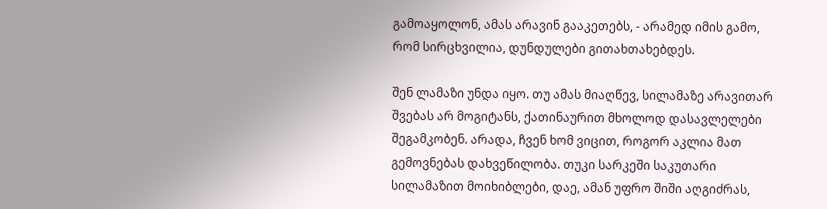გამოაყოლონ, ამას არავინ გააკეთებს, - არამედ იმის გამო, რომ სირცხვილია, დუნდულები გითახთახებდეს.

შენ ლამაზი უნდა იყო. თუ ამას მიაღწევ, სილამაზე არავითარ შვებას არ მოგიტანს, ქათინაურით მხოლოდ დასავლელები  შეგამკობენ. არადა, ჩვენ ხომ ვიცით, როგორ აკლია მათ გემოვნებას დახვეწილობა. თუკი სარკეში საკუთარი სილამაზით მოიხიბლები, დაე, ამან უფრო შიში აღგიძრას,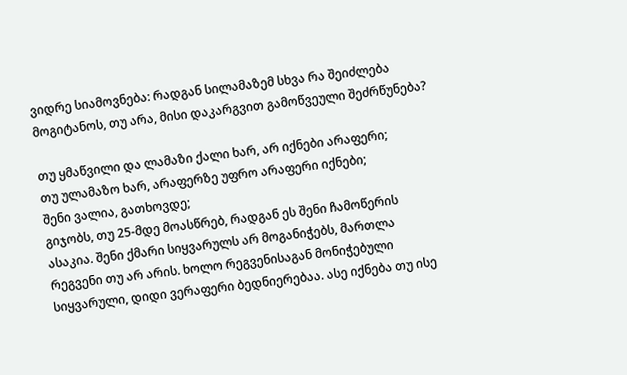ვიდრე სიამოვნება: რადგან სილამაზემ სხვა რა შეიძლება მოგიტანოს, თუ არა, მისი დაკარგვით გამოწვეული შეძრწუნება?

თუ ყმაწვილი და ლამაზი ქალი ხარ, არ იქნები არაფერი;
თუ ულამაზო ხარ, არაფერზე უფრო არაფერი იქნები;
შენი ვალია, გათხოვდე;
გიჯობს, თუ 25-მდე მოასწრებ, რადგან ეს შენი ჩამოწერის ასაკია. შენი ქმარი სიყვარულს არ მოგანიჭებს, მართლა რეგვენი თუ არ არის. ხოლო რეგვენისაგან მონიჭებული სიყვარული, დიდი ვერაფერი ბედნიერებაა. ასე იქნება თუ ისე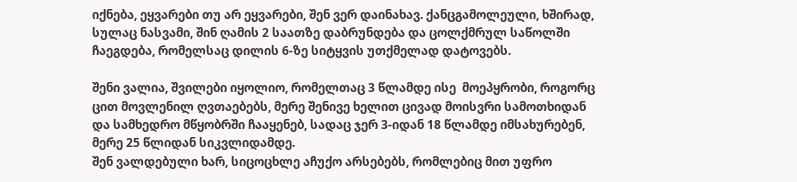იქნება, ეყვარები თუ არ ეყვარები, შენ ვერ დაინახავ. ქანცგამოლეული, ხშირად, სულაც ნასვამი, შინ ღამის 2 საათზე დაბრუნდება და ცოლქმრულ საწოლში ჩაეგდება, რომელსაც დილის 6-ზე სიტყვის უთქმელად დატოვებს.

შენი ვალია, შვილები იყოლიო, რომელთაც 3 წლამდე ისე  მოეპყრობი, როგორც ცით მოვლენილ ღვთაებებს, მერე შენივე ხელით ცივად მოისვრი სამოთხიდან და სამხედრო მწყობრში ჩააყენებ, სადაც ჯერ 3-იდან 18 წლამდე იმსახურებენ, მერე 25 წლიდან სიკვლიდამდე.
შენ ვალდებული ხარ, სიცოცხლე აჩუქო არსებებს, რომლებიც მით უფრო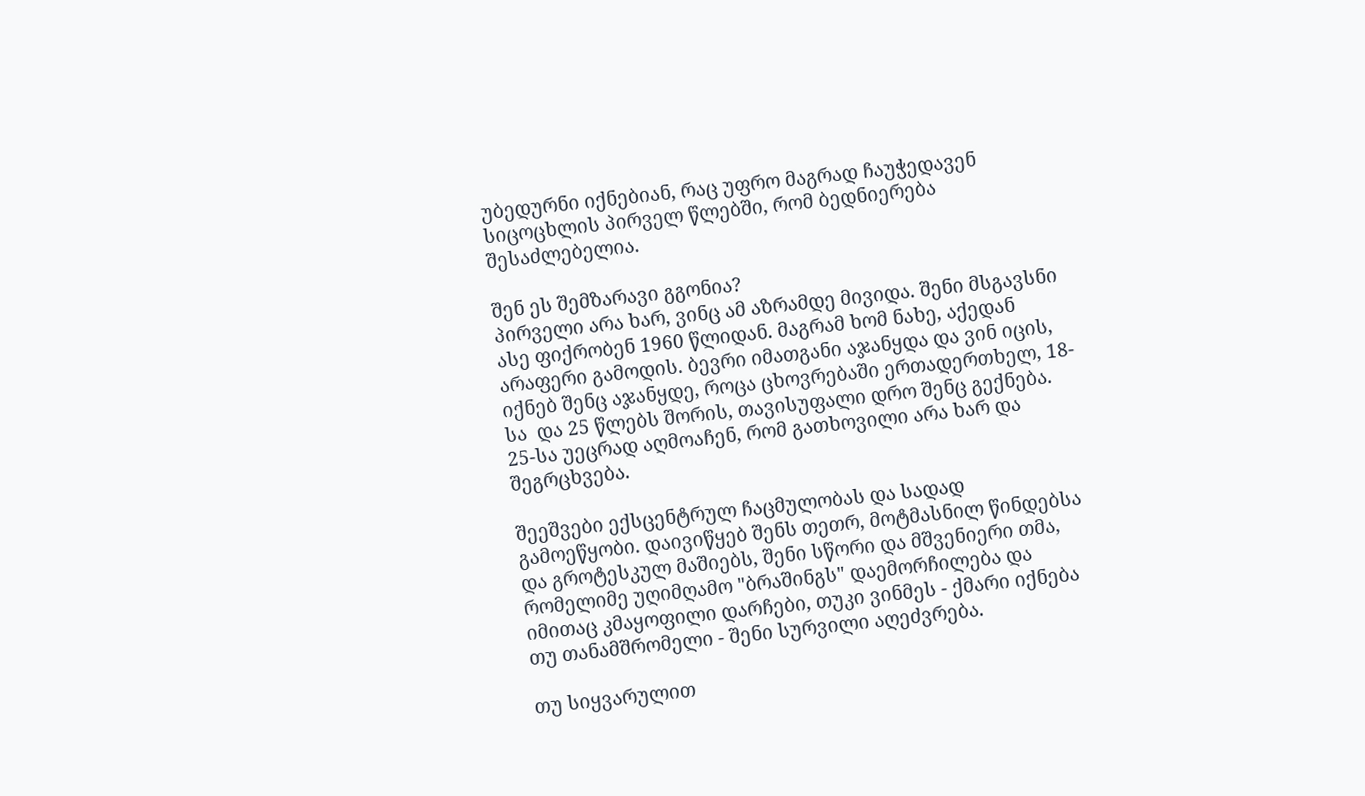უბედურნი იქნებიან, რაც უფრო მაგრად ჩაუჭედავენ სიცოცხლის პირველ წლებში, რომ ბედნიერება შესაძლებელია.

შენ ეს შემზარავი გგონია?
პირველი არა ხარ, ვინც ამ აზრამდე მივიდა. შენი მსგავსნი ასე ფიქრობენ 1960 წლიდან. მაგრამ ხომ ნახე, აქედან არაფერი გამოდის. ბევრი იმათგანი აჯანყდა და ვინ იცის, იქნებ შენც აჯანყდე, როცა ცხოვრებაში ერთადერთხელ, 18-სა  და 25 წლებს შორის, თავისუფალი დრო შენც გექნება. 25-სა უეცრად აღმოაჩენ, რომ გათხოვილი არა ხარ და შეგრცხვება.

შეეშვები ექსცენტრულ ჩაცმულობას და სადად გამოეწყობი. დაივიწყებ შენს თეთრ, მოტმასნილ წინდებსა და გროტესკულ მაშიებს, შენი სწორი და მშვენიერი თმა, რომელიმე უღიმღამო "ბრაშინგს" დაემორჩილება და იმითაც კმაყოფილი დარჩები, თუკი ვინმეს - ქმარი იქნება თუ თანამშრომელი - შენი სურვილი აღეძვრება.

თუ სიყვარულით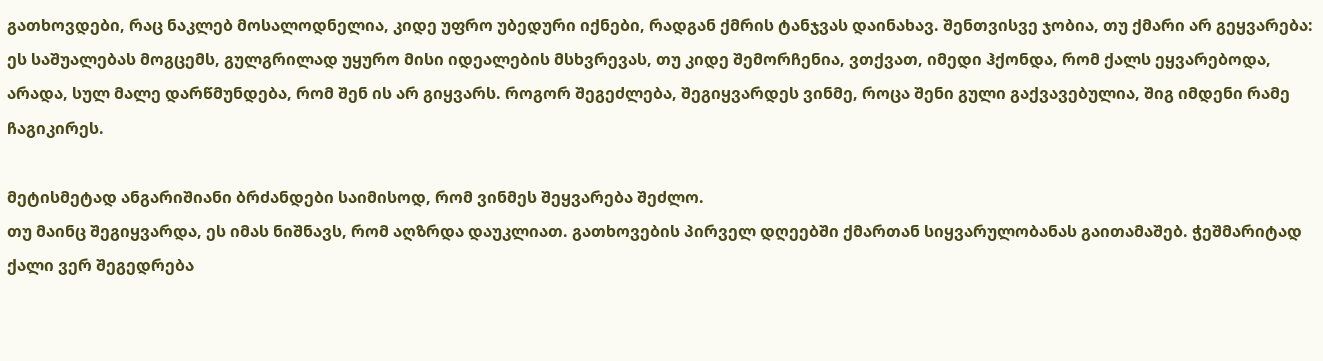გათხოვდები, რაც ნაკლებ მოსალოდნელია, კიდე უფრო უბედური იქნები, რადგან ქმრის ტანჯვას დაინახავ. შენთვისვე ჯობია, თუ ქმარი არ გეყვარება: ეს საშუალებას მოგცემს, გულგრილად უყურო მისი იდეალების მსხვრევას, თუ კიდე შემორჩენია, ვთქვათ, იმედი ჰქონდა, რომ ქალს ეყვარებოდა, არადა, სულ მალე დარწმუნდება, რომ შენ ის არ გიყვარს. როგორ შეგეძლება, შეგიყვარდეს ვინმე, როცა შენი გული გაქვავებულია, შიგ იმდენი რამე ჩაგიკირეს.

მეტისმეტად ანგარიშიანი ბრძანდები საიმისოდ, რომ ვინმეს შეყვარება შეძლო.
თუ მაინც შეგიყვარდა, ეს იმას ნიშნავს, რომ აღზრდა დაუკლიათ. გათხოვების პირველ დღეებში ქმართან სიყვარულობანას გაითამაშებ. ჭეშმარიტად ქალი ვერ შეგედრება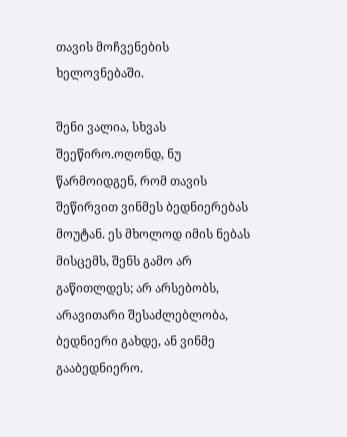თავის მოჩვენების ხელოვნებაში.

შენი ვალია, სხვას შეეწირო.ოღონდ, ნუ წარმოიდგენ, რომ თავის შეწირვით ვინმეს ბედნიერებას მოუტან. ეს მხოლოდ იმის ნებას მისცემს, შენს გამო არ გაწითლდეს; არ არსებობს, არავითარი შესაძლებლობა, ბედნიერი გახდე, ან ვინმე გააბედნიერო.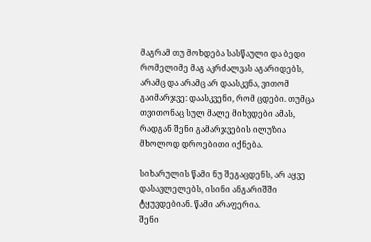მაგრამ თუ მოხდება სასწაული და ბედი რომელიმე მაგ აკრძალვას აგარიდებს, არამც და არამც არ დაასკვნა, ვითომ გაიმარჯვე: დაასკვენი, რომ ცდები. თუმცა თვითონაც სულ მალე მიხვდები ამას, რადგან შენი გამარჯვების ილუზია მხოლოდ დროებითი იქნება.

სიხარულის წამი ნუ შეგაცდენს, არ აყვე დასავლელებს, ისინი ანგარიშში ტყუვდებიან. წამი არაფერია.
შენი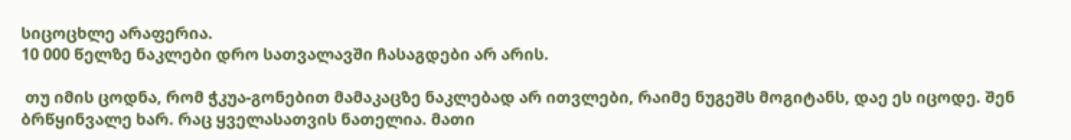სიცოცხლე არაფერია.
10 000 წელზე ნაკლები დრო სათვალავში ჩასაგდები არ არის.

 თუ იმის ცოდნა, რომ ჭკუა-გონებით მამაკაცზე ნაკლებად არ ითვლები, რაიმე ნუგეშს მოგიტანს, დაე ეს იცოდე. შენ ბრწყინვალე ხარ. რაც ყველასათვის ნათელია. მათი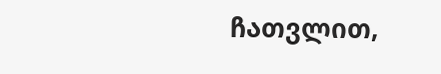ჩათვლით,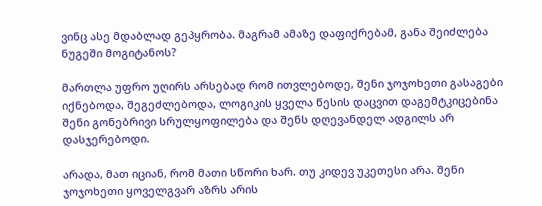ვინც ასე მდაბლად გეპყრობა. მაგრამ ამაზე დაფიქრებამ, განა შეიძლება ნუგეში მოგიტანოს?

მართლა უფრო უღირს არსებად რომ ითვლებოდე, შენი ჯოჯოხეთი გასაგები იქნებოდა, შეგეძლებოდა, ლოგიკის ყველა წესის დაცვით დაგემტკიცებინა შენი გონებრივი სრულყოფილება და შენს დღევანდელ ადგილს არ დასჯერებოდი.

არადა, მათ იციან, რომ მათი სწორი ხარ. თუ კიდევ უკეთესი არა. შენი ჯოჯოხეთი ყოველგვარ აზრს არის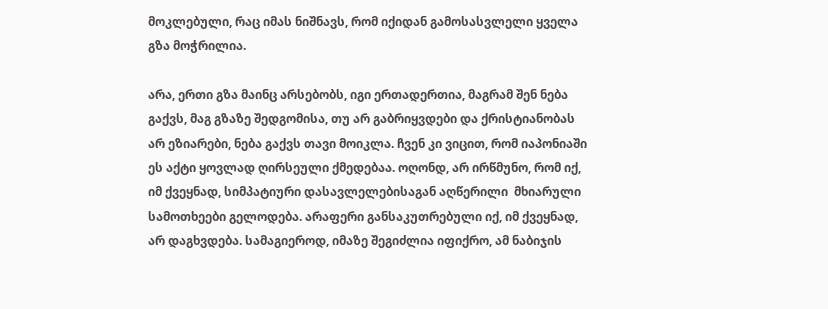მოკლებული, რაც იმას ნიშნავს, რომ იქიდან გამოსასვლელი ყველა გზა მოჭრილია.

არა, ერთი გზა მაინც არსებობს, იგი ერთადერთია, მაგრამ შენ ნება გაქვს, მაგ გზაზე შედგომისა, თუ არ გაბრიყვდები და ქრისტიანობას არ ეზიარები, ნება გაქვს თავი მოიკლა. ჩვენ კი ვიცით, რომ იაპონიაში ეს აქტი ყოვლად ღირსეული ქმედებაა. ოღონდ, არ ირწმუნო, რომ იქ, იმ ქვეყნად, სიმპატიური დასავლელებისაგან აღწერილი  მხიარული სამოთხეები გელოდება. არაფერი განსაკუთრებული იქ, იმ ქვეყნად, არ დაგხვდება. სამაგიეროდ, იმაზე შეგიძლია იფიქრო, ამ ნაბიჯის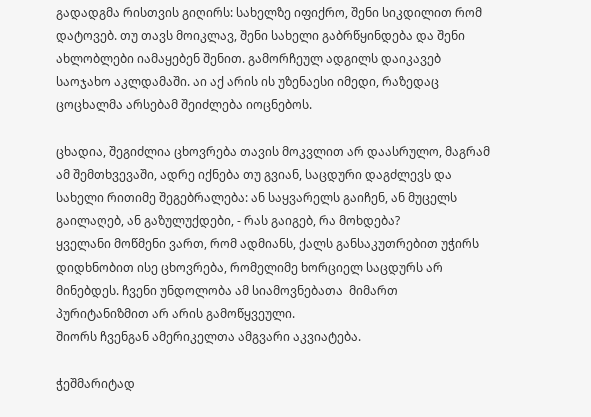გადადგმა რისთვის გიღირს: სახელზე იფიქრო, შენი სიკდილით რომ დატოვებ. თუ თავს მოიკლავ, შენი სახელი გაბრწყინდება და შენი ახლობლები იამაყებენ შენით. გამორჩეულ ადგილს დაიკავებ საოჯახო აკლდამაში. აი აქ არის ის უზენაესი იმედი, რაზედაც ცოცხალმა არსებამ შეიძლება იოცნებოს.

ცხადია, შეგიძლია ცხოვრება თავის მოკვლით არ დაასრულო, მაგრამ ამ შემთხვევაში, ადრე იქნება თუ გვიან, საცდური დაგძლევს და სახელი რითიმე შეგებრალება: ან საყვარელს გაიჩენ, ან მუცელს გაილაღებ, ან გაზულუქდები, - რას გაიგებ, რა მოხდება?
ყველანი მოწმენი ვართ, რომ ადმიანს, ქალს განსაკუთრებით უჭირს დიდხნობით ისე ცხოვრება, რომელიმე ხორციელ საცდურს არ მინებდეს. ჩვენი უნდოლობა ამ სიამოვნებათა  მიმართ პურიტანიზმით არ არის გამოწყვეული.
შიორს ჩვენგან ამერიკელთა ამგვარი აკვიატება.

ჭეშმარიტად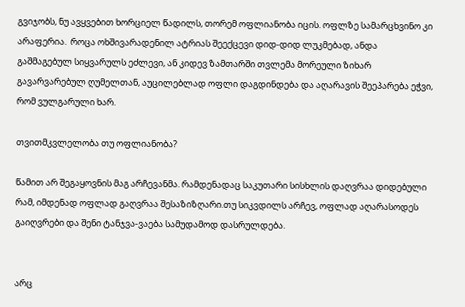გვიჯობს, ნუ ავყვებით ხორციელ წადილს, თორემ ოფლიანობა იცის. ოფლზე სამარცხვინო კი არაფერია.  როცა ოხშივარადენილ ატრიას შეექცევი დიდ-დიდ ლუკმებად, ანდა გაშმაგებულ სიყვარულს ეძლევი, ან კიდევ ზამთარში თვლემა მორეული ზიხარ გავარვარებულ ღუმელთან, აუცილებლად ოფლი დაგდინდება და აღარავის შეეპარება ეჭვი, რომ ვულგარული ხარ.

თვითმკვლელობა თუ ოფლიანობა?

წამით არ შეგაყოვნის მაგ არჩევანმა. რამდენადაც საკუთარი სისხლის დაღვრაა დიდებული რამ, იმდენად ოფლად გაღვრაა შესაზიზღარი.თუ სიკვდილს არჩევ, ოფლად აღარასოდეს გაიღვრები და შენი ტანჯვა-ვაება სამუდამოდ დასრულდება.


არც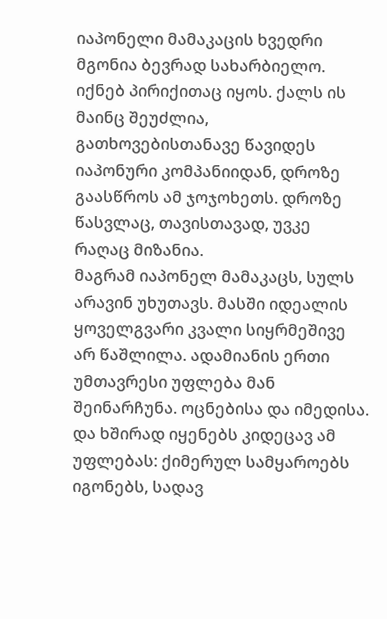იაპონელი მამაკაცის ხვედრი მგონია ბევრად სახარბიელო.
იქნებ პირიქითაც იყოს. ქალს ის მაინც შეუძლია, გათხოვებისთანავე წავიდეს იაპონური კომპანიიდან, დროზე გაასწროს ამ ჯოჯოხეთს. დროზე წასვლაც, თავისთავად, უვკე  რაღაც მიზანია.
მაგრამ იაპონელ მამაკაცს, სულს არავინ უხუთავს. მასში იდეალის ყოველგვარი კვალი სიყრმეშივე არ წაშლილა. ადამიანის ერთი უმთავრესი უფლება მან შეინარჩუნა. ოცნებისა და იმედისა. და ხშირად იყენებს კიდეცავ ამ უფლებას: ქიმერულ სამყაროებს იგონებს, სადავ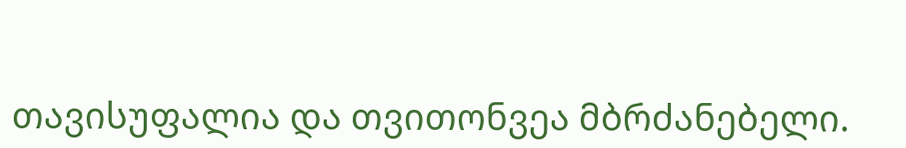თავისუფალია და თვითონვეა მბრძანებელი.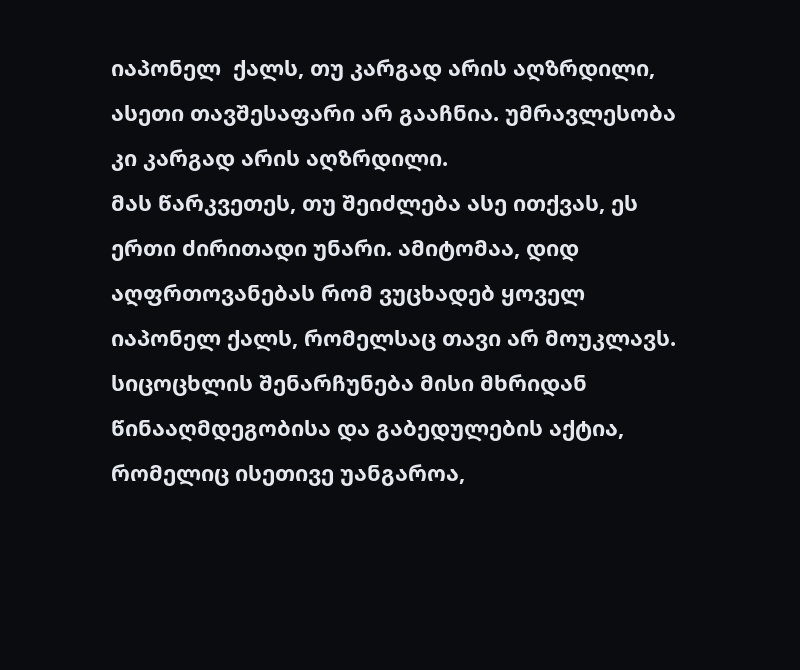იაპონელ  ქალს, თუ კარგად არის აღზრდილი, ასეთი თავშესაფარი არ გააჩნია. უმრავლესობა კი კარგად არის აღზრდილი.
მას წარკვეთეს, თუ შეიძლება ასე ითქვას, ეს  ერთი ძირითადი უნარი. ამიტომაა, დიდ აღფრთოვანებას რომ ვუცხადებ ყოველ იაპონელ ქალს, რომელსაც თავი არ მოუკლავს. სიცოცხლის შენარჩუნება მისი მხრიდან წინააღმდეგობისა და გაბედულების აქტია, რომელიც ისეთივე უანგაროა,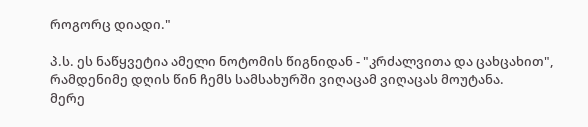როგორც დიადი."

პ.ს. ეს ნაწყვეტია ამელი ნოტომის წიგნიდან - "კრძალვითა და ცახცახით", რამდენიმე დღის წინ ჩემს სამსახურში ვიღაცამ ვიღაცას მოუტანა.
მერე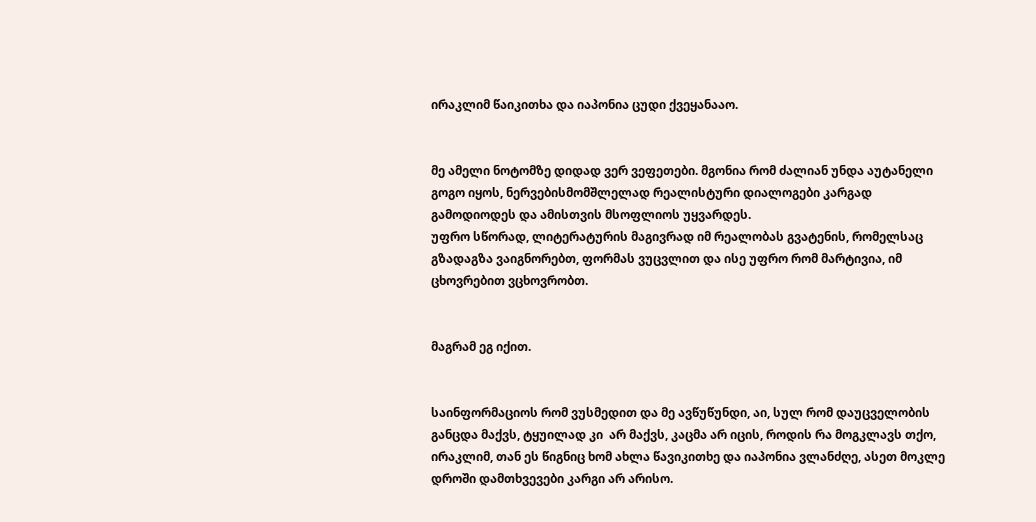ირაკლიმ წაიკითხა და იაპონია ცუდი ქვეყანააო.


მე ამელი ნოტომზე დიდად ვერ ვეფეთები. მგონია რომ ძალიან უნდა აუტანელი გოგო იყოს, ნერვებისმომშლელად რეალისტური დიალოგები კარგად გამოდიოდეს და ამისთვის მსოფლიოს უყვარდეს.
უფრო სწორად, ლიტერატურის მაგივრად იმ რეალობას გვატენის, რომელსაც გზადაგზა ვაიგნორებთ, ფორმას ვუცვლით და ისე უფრო რომ მარტივია, იმ ცხოვრებით ვცხოვრობთ.


მაგრამ ეგ იქით.


საინფორმაციოს რომ ვუსმედით და მე ავწუწუნდი, აი, სულ რომ დაუცველობის განცდა მაქვს, ტყუილად კი  არ მაქვს, კაცმა არ იცის, როდის რა მოგკლავს თქო, ირაკლიმ, თან ეს წიგნიც ხომ ახლა წავიკითხე და იაპონია ვლანძღე, ასეთ მოკლე დროში დამთხვევები კარგი არ არისო.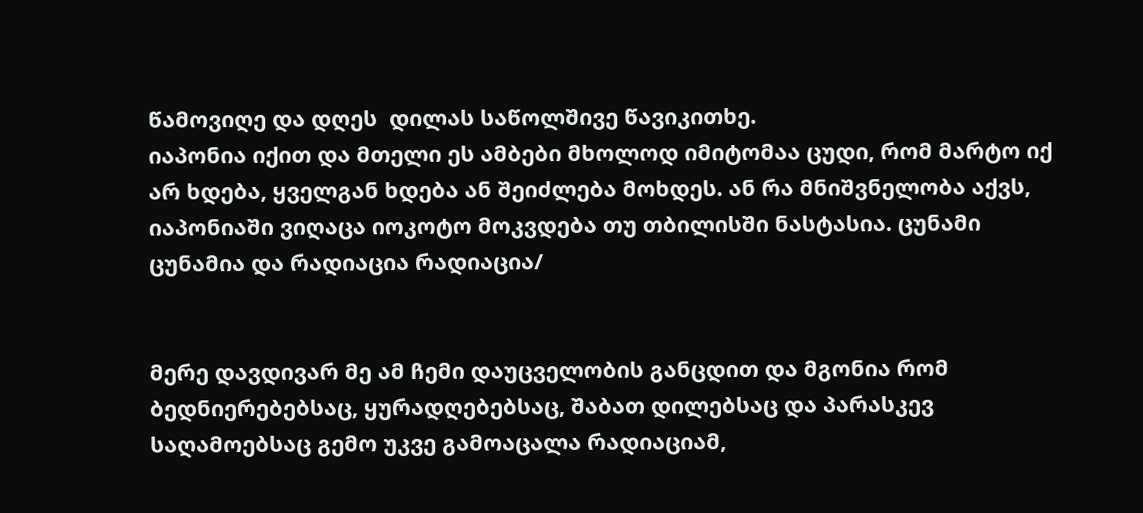წამოვიღე და დღეს  დილას საწოლშივე წავიკითხე.
იაპონია იქით და მთელი ეს ამბები მხოლოდ იმიტომაა ცუდი, რომ მარტო იქ არ ხდება, ყველგან ხდება ან შეიძლება მოხდეს. ან რა მნიშვნელობა აქვს, იაპონიაში ვიღაცა იოკოტო მოკვდება თუ თბილისში ნასტასია. ცუნამი ცუნამია და რადიაცია რადიაცია/


მერე დავდივარ მე ამ ჩემი დაუცველობის განცდით და მგონია რომ ბედნიერებებსაც, ყურადღებებსაც, შაბათ დილებსაც და პარასკევ საღამოებსაც გემო უკვე გამოაცალა რადიაციამ,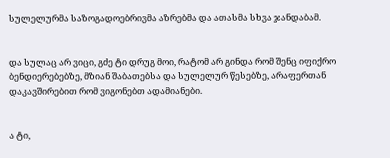სულელურმა საზოგადოებრივმა აზრებმა და ათასმა სხვა ჯანდაბამ.


და სულაც არ ვიცი, გძე ტი დრუგ მოი, რატომ არ გინდა რომ შენც იფიქრო ბენდიერებებზე, მზიან შაბათებსა და სულელურ წესებზე, არაფერთან დაკავშირებით რომ ვიგონებთ ადამიანები.


ა ტი,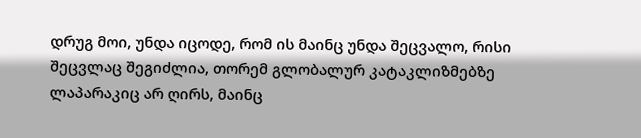დრუგ მოი, უნდა იცოდე, რომ ის მაინც უნდა შეცვალო, რისი შეცვლაც შეგიძლია, თორემ გლობალურ კატაკლიზმებზე ლაპარაკიც არ ღირს, მაინც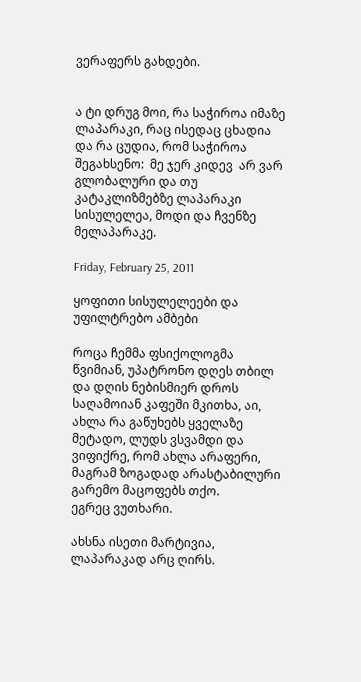ვერაფერს გახდები.


ა ტი დრუგ მოი, რა საჭიროა იმაზე ლაპარაკი, რაც ისედაც ცხადია და რა ცუდია, რომ საჭიროა შეგახსენო:  მე ჯერ კიდევ  არ ვარ გლობალური და თუ კატაკლიზმებზე ლაპარაკი სისულელეა, მოდი და ჩვენზე მელაპარაკე.

Friday, February 25, 2011

ყოფითი სისულელეები და უფილტრებო ამბები

როცა ჩემმა ფსიქოლოგმა წვიმიან, უპატრონო დღეს თბილ და დღის ნებისმიერ დროს საღამოიან კაფეში მკითხა, აი, ახლა რა გაწუხებს ყველაზე მეტადო, ლუდს ვსვამდი და ვიფიქრე, რომ ახლა არაფერი, მაგრამ ზოგადად არასტაბილური გარემო მაცოფებს თქო.
ეგრეც ვუთხარი.

ახსნა ისეთი მარტივია, ლაპარაკად არც ღირს.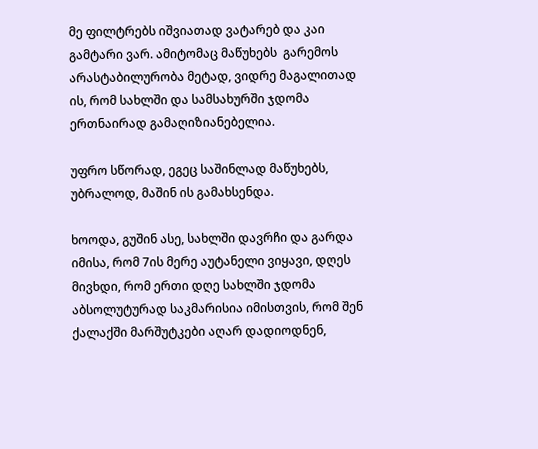მე ფილტრებს იშვიათად ვატარებ და კაი გამტარი ვარ. ამიტომაც მაწუხებს  გარემოს არასტაბილურობა მეტად, ვიდრე მაგალითად ის, რომ სახლში და სამსახურში ჯდომა ერთნაირად გამაღიზიანებელია.

უფრო სწორად, ეგეც საშინლად მაწუხებს, უბრალოდ, მაშინ ის გამახსენდა.

ხოოდა, გუშინ ასე, სახლში დავრჩი და გარდა იმისა, რომ 7ის მერე აუტანელი ვიყავი, დღეს მივხდი, რომ ერთი დღე სახლში ჯდომა აბსოლუტურად საკმარისია იმისთვის, რომ შენ ქალაქში მარშუტკები აღარ დადიოდნენ,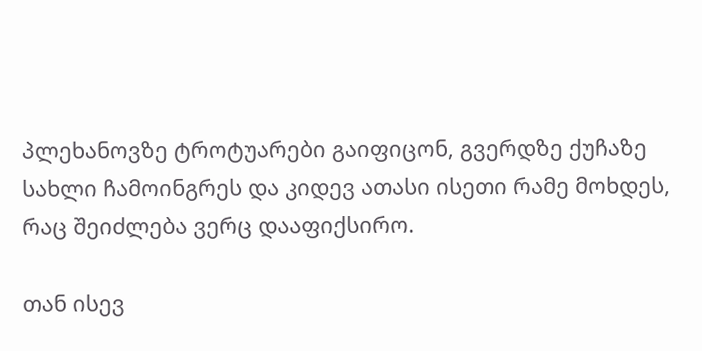პლეხანოვზე ტროტუარები გაიფიცონ, გვერდზე ქუჩაზე სახლი ჩამოინგრეს და კიდევ ათასი ისეთი რამე მოხდეს, რაც შეიძლება ვერც დააფიქსირო.

თან ისევ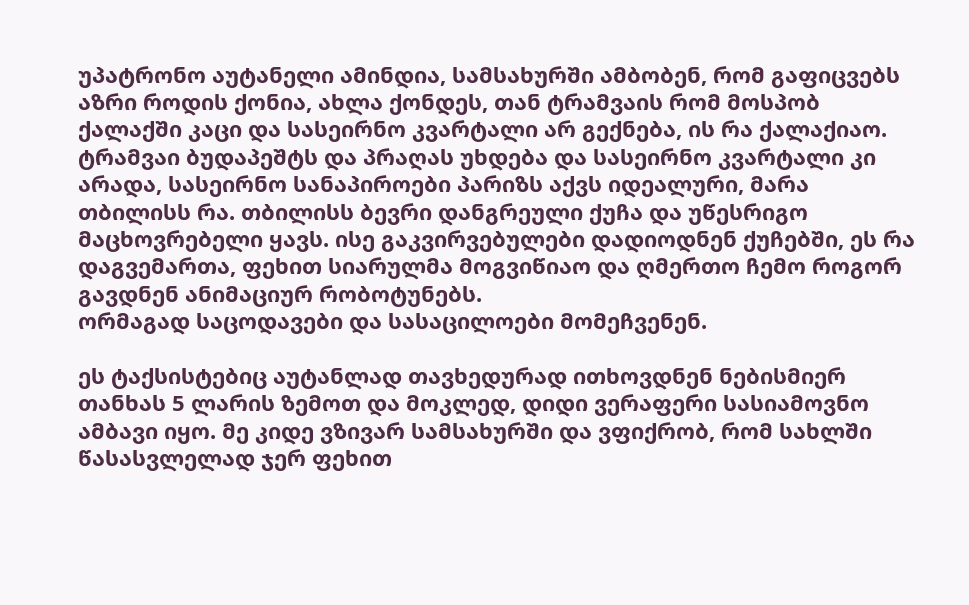უპატრონო აუტანელი ამინდია, სამსახურში ამბობენ, რომ გაფიცვებს აზრი როდის ქონია, ახლა ქონდეს, თან ტრამვაის რომ მოსპობ ქალაქში კაცი და სასეირნო კვარტალი არ გექნება, ის რა ქალაქიაო.
ტრამვაი ბუდაპეშტს და პრაღას უხდება და სასეირნო კვარტალი კი არადა, სასეირნო სანაპიროები პარიზს აქვს იდეალური, მარა თბილისს რა. თბილისს ბევრი დანგრეული ქუჩა და უწესრიგო მაცხოვრებელი ყავს. ისე გაკვირვებულები დადიოდნენ ქუჩებში, ეს რა დაგვემართა, ფეხით სიარულმა მოგვიწიაო და ღმერთო ჩემო როგორ გავდნენ ანიმაციურ რობოტუნებს.
ორმაგად საცოდავები და სასაცილოები მომეჩვენენ.

ეს ტაქსისტებიც აუტანლად თავხედურად ითხოვდნენ ნებისმიერ თანხას 5 ლარის ზემოთ და მოკლედ, დიდი ვერაფერი სასიამოვნო ამბავი იყო. მე კიდე ვზივარ სამსახურში და ვფიქრობ, რომ სახლში წასასვლელად ჯერ ფეხით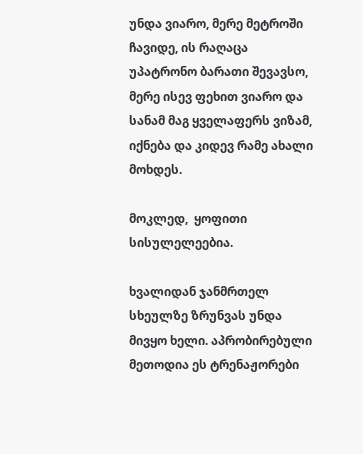უნდა ვიარო, მერე მეტროში ჩავიდე, ის რაღაცა უპატრონო ბარათი შევავსო, მერე ისევ ფეხით ვიარო და სანამ მაგ ყველაფერს ვიზამ, იქნება და კიდევ რამე ახალი მოხდეს.

მოკლედ,  ყოფითი სისულელეებია.

ხვალიდან ჯანმრთელ სხეულზე ზრუნვას უნდა მივყო ხელი. აპრობირებული მეთოდია ეს ტრენაჟორები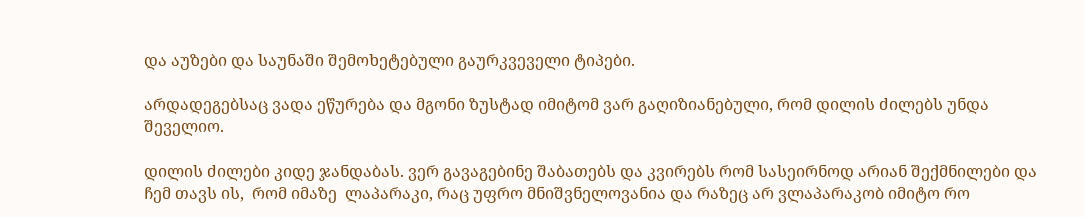და აუზები და საუნაში შემოხეტებული გაურკვეველი ტიპები.

არდადეგებსაც ვადა ეწურება და მგონი ზუსტად იმიტომ ვარ გაღიზიანებული, რომ დილის ძილებს უნდა შეველიო.

დილის ძილები კიდე ჯანდაბას. ვერ გავაგებინე შაბათებს და კვირებს რომ სასეირნოდ არიან შექმნილები და ჩემ თავს ის,  რომ იმაზე  ლაპარაკი, რაც უფრო მნიშვნელოვანია და რაზეც არ ვლაპარაკობ იმიტო რო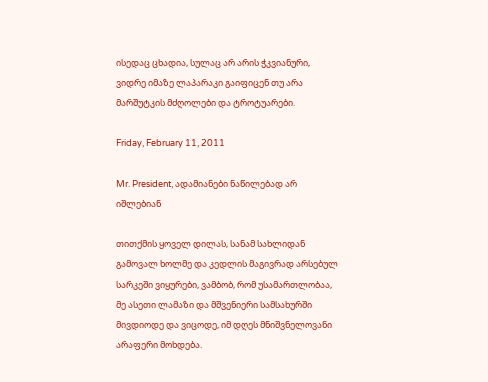ისედაც ცხადია, სულაც არ არის ჭკვიანური, ვიდრე იმაზე ლაპარაკი გაიფიცენ თუ არა მარშუტკის მძღოლები და ტროტუარები.

Friday, February 11, 2011

Mr. President, ადამიანები ნაწილებად არ იშლებიან

თითქმის ყოველ დილას, სანამ სახლიდან გამოვალ ხოლმე და კედლის მაგივრად არსებულ სარკეში ვიყურები, ვამბობ, რომ უსამართლობაა, მე ასეთი ლამაზი და მშვენიერი სამსახურში მივდიოდე და ვიცოდე, იმ დღეს მნიშვნელოვანი არაფერი მოხდება.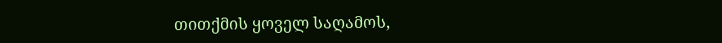თითქმის ყოველ საღამოს,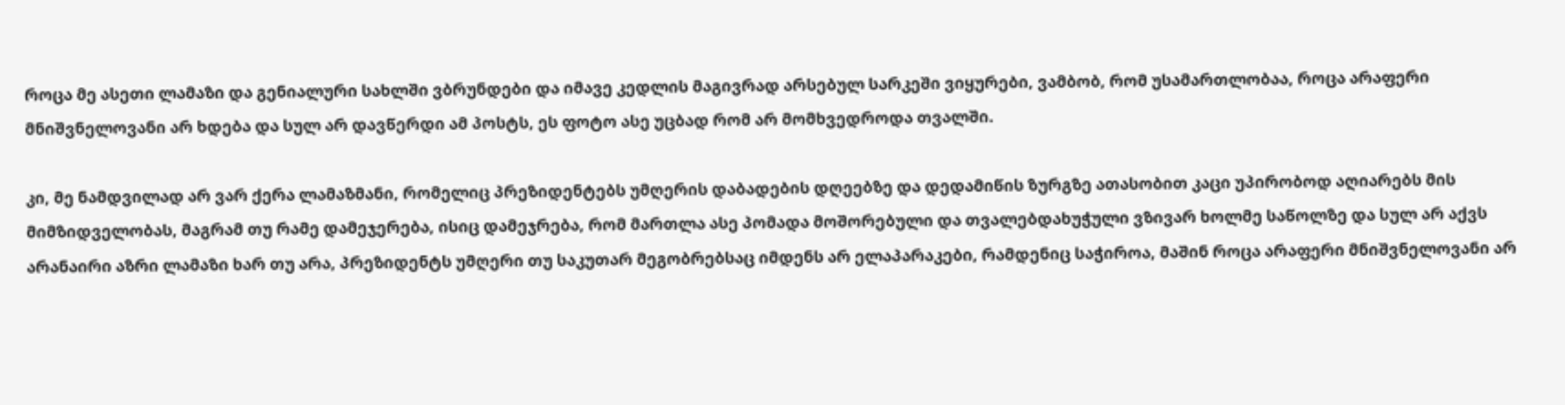როცა მე ასეთი ლამაზი და გენიალური სახლში ვბრუნდები და იმავე კედლის მაგივრად არსებულ სარკეში ვიყურები, ვამბობ, რომ უსამართლობაა, როცა არაფერი მნიშვნელოვანი არ ხდება და სულ არ დავწერდი ამ პოსტს, ეს ფოტო ასე უცბად რომ არ მომხვედროდა თვალში.

კი, მე ნამდვილად არ ვარ ქერა ლამაზმანი, რომელიც პრეზიდენტებს უმღერის დაბადების დღეებზე და დედამიწის ზურგზე ათასობით კაცი უპირობოდ აღიარებს მის მიმზიდველობას, მაგრამ თუ რამე დამეჯერება, ისიც დამეჯრება, რომ მართლა ასე პომადა მოშორებული და თვალებდახუჭული ვზივარ ხოლმე საწოლზე და სულ არ აქვს არანაირი აზრი ლამაზი ხარ თუ არა, პრეზიდენტს უმღერი თუ საკუთარ მეგობრებსაც იმდენს არ ელაპარაკები, რამდენიც საჭიროა, მაშინ როცა არაფერი მნიშვნელოვანი არ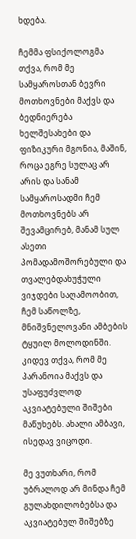ხდება.

ჩემმა ფსიქოლოგმა თქვა, რომ მე სამყაროსთან ბევრი მოთხოვნები მაქვს და ბედნიერება ხელშესახები და ფიზიკური მგონია, მაშინ, როცა ეგრე სულაც არ არის და სანამ სამყაროსადმი ჩემ მოთხოვნებს არ შევამცირებ, მანამ სულ ასეთი პომადამოშორებული და თვალებდახუჭული ვიჯდები საღამოობით, ჩემ საწოლზე, მნიშვნელოვანი ამბების ტყუილ მოლოდინში.
კიდევ თქვა, რომ მე პარანოია მაქვს და უსაფუძვლოდ აკვიატებული შიშები მაწუხებს. ახალი ამბავი, ისედავ ვიცოდი.

მე ვუთხარი, რომ უბრალოდ არ მინდა ჩემ გულახდილობებსა და აკვიატებულ შიშებზე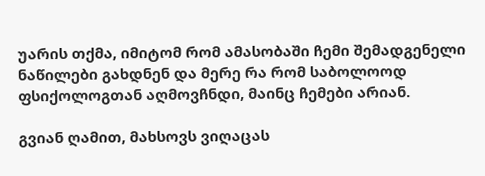უარის თქმა, იმიტომ რომ ამასობაში ჩემი შემადგენელი ნაწილები გახდნენ და მერე რა რომ საბოლოოდ ფსიქოლოგთან აღმოვჩნდი, მაინც ჩემები არიან.

გვიან ღამით, მახსოვს ვიღაცას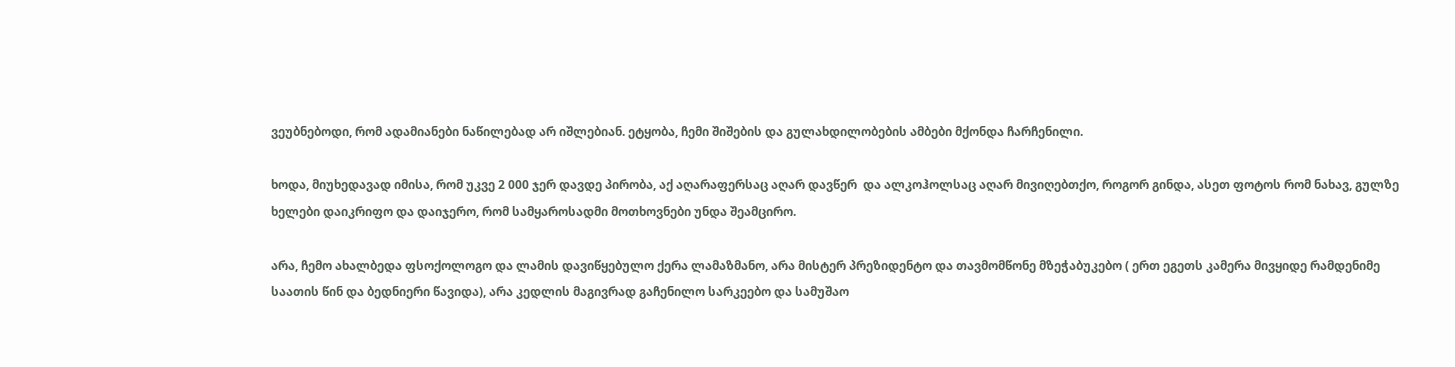ვეუბნებოდი, რომ ადამიანები ნაწილებად არ იშლებიან. ეტყობა, ჩემი შიშების და გულახდილობების ამბები მქონდა ჩარჩენილი.

ხოდა, მიუხედავად იმისა, რომ უკვე 2 000 ჯერ დავდე პირობა, აქ აღარაფერსაც აღარ დავწერ  და ალკოჰოლსაც აღარ მივიღებთქო, როგორ გინდა, ასეთ ფოტოს რომ ნახავ, გულზე ხელები დაიკრიფო და დაიჯერო, რომ სამყაროსადმი მოთხოვნები უნდა შეამცირო.

არა, ჩემო ახალბედა ფსოქოლოგო და ლამის დავიწყებულო ქერა ლამაზმანო, არა მისტერ პრეზიდენტო და თავმომწონე მზეჭაბუკებო ( ერთ ეგეთს კამერა მივყიდე რამდენიმე საათის წინ და ბედნიერი წავიდა), არა კედლის მაგივრად გაჩენილო სარკეებო და სამუშაო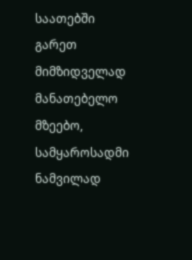საათებში გარეთ მიმზიდველად მანათებელო მზეებო, სამყაროსადმი ნამვილად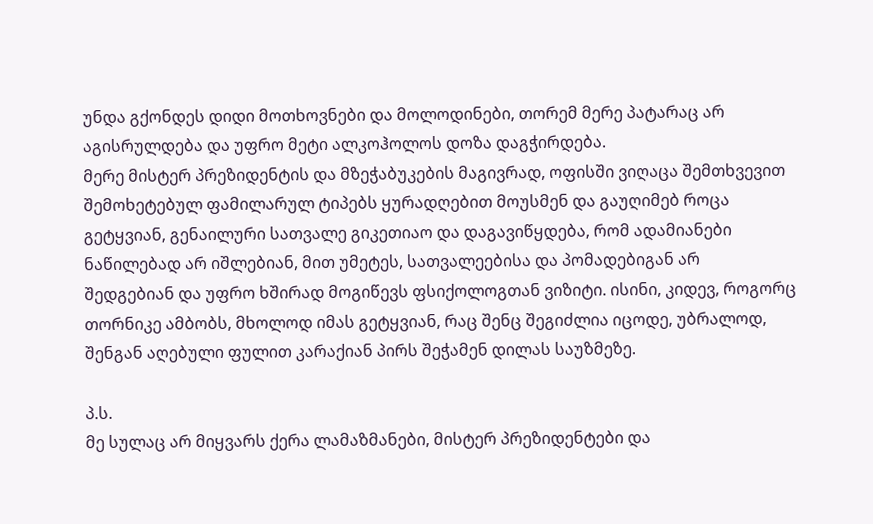უნდა გქონდეს დიდი მოთხოვნები და მოლოდინები, თორემ მერე პატარაც არ აგისრულდება და უფრო მეტი ალკოჰოლოს დოზა დაგჭირდება.
მერე მისტერ პრეზიდენტის და მზეჭაბუკების მაგივრად, ოფისში ვიღაცა შემთხვევით შემოხეტებულ ფამილარულ ტიპებს ყურადღებით მოუსმენ და გაუღიმებ როცა გეტყვიან, გენაილური სათვალე გიკეთიაო და დაგავიწყდება, რომ ადამიანები ნაწილებად არ იშლებიან, მით უმეტეს, სათვალეებისა და პომადებიგან არ  შედგებიან და უფრო ხშირად მოგიწევს ფსიქოლოგთან ვიზიტი. ისინი, კიდევ, როგორც თორნიკე ამბობს, მხოლოდ იმას გეტყვიან, რაც შენც შეგიძლია იცოდე, უბრალოდ, შენგან აღებული ფულით კარაქიან პირს შეჭამენ დილას საუზმეზე.

პ.ს.
მე სულაც არ მიყვარს ქერა ლამაზმანები, მისტერ პრეზიდენტები და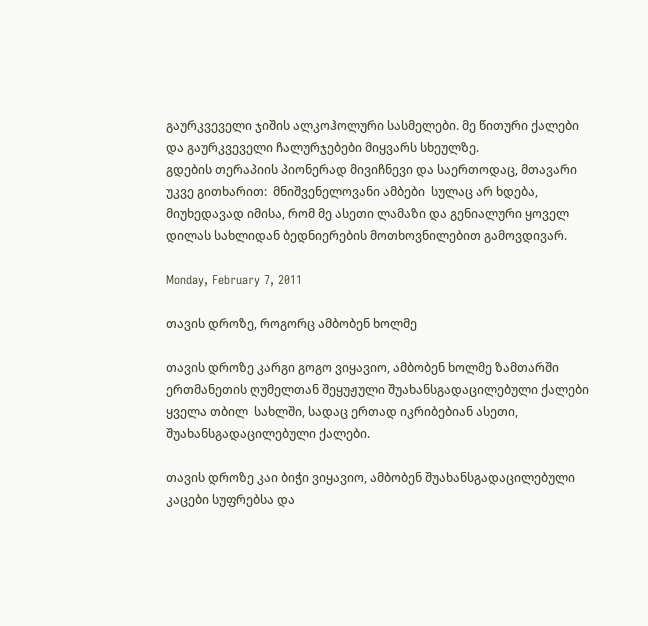გაურკვეველი ჯიშის ალკოჰოლური სასმელები. მე წითური ქალები და გაურკვეველი ჩალურჯებები მიყვარს სხეულზე.
გდების თერაპიის პიონერად მივიჩნევი და საერთოდაც, მთავარი უკვე გითხარით:  მნიშვენელოვანი ამბები  სულაც არ ხდება, მიუხედავად იმისა, რომ მე ასეთი ლამაზი და გენიალური ყოველ დილას სახლიდან ბედნიერების მოთხოვნილებით გამოვდივარ.

Monday, February 7, 2011

თავის დროზე, როგორც ამბობენ ხოლმე

თავის დროზე კარგი გოგო ვიყავიო, ამბობენ ხოლმე ზამთარში ერთმანეთის ღუმელთან შეყუჟული შუახანსგადაცილებული ქალები  ყველა თბილ  სახლში, სადაც ერთად იკრიბებიან ასეთი,  შუახანსგადაცილებული ქალები.

თავის დროზე კაი ბიჭი ვიყავიო, ამბობენ შუახანსგადაცილებული კაცები სუფრებსა და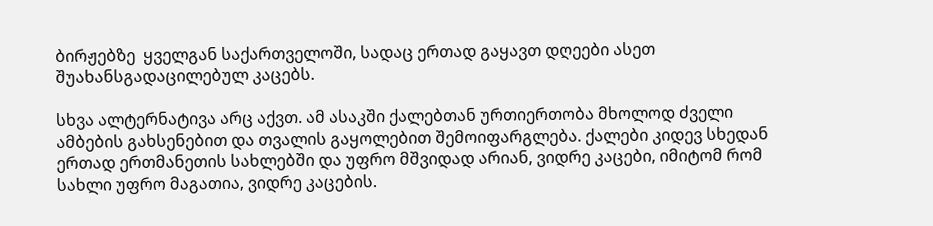ბირჟებზე  ყველგან საქართველოში, სადაც ერთად გაყავთ დღეები ასეთ შუახანსგადაცილებულ კაცებს.

სხვა ალტერნატივა არც აქვთ. ამ ასაკში ქალებთან ურთიერთობა მხოლოდ ძველი ამბების გახსენებით და თვალის გაყოლებით შემოიფარგლება. ქალები კიდევ სხედან ერთად ერთმანეთის სახლებში და უფრო მშვიდად არიან, ვიდრე კაცები, იმიტომ რომ სახლი უფრო მაგათია, ვიდრე კაცების.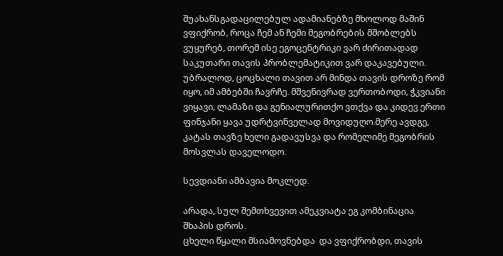შუახანსგადაცილებულ ადამიანებზე მხოლოდ მაშინ ვფიქრობ, როცა ჩემ ან ჩემი მეგობრების მშობლებს ვუყურებ, თორემ ისე ეგოცენტრიკი ვარ ძირითადად საკუთარი თავის პრობლემატიკით ვარ დაკავებული.
უბრალოდ, ცოცხალი თავით არ მინდა თავის დროზე რომ იყო, იმ ამბებში ჩავრჩე. მშვენივრად ვერთობოდი, ჭკვიანი ვიყავი, ლამაზი და გენიალურითქო ვთქვა და კიდევ ერთი ფინჯანი ყავა უდრტვინველად მოვიდუღო.მერე ავდგე, კატას თავზე ხელი გადავუსვა და რომელიმე მეგობრის მოსვლას დაველოდო.

სევდიანი ამბავია მოკლედ.

არადა, სულ შემთხვევით ამეკვიატა ეგ კომბინაცია  შხაპის დროს.
ცხელი წყალი მსიამოვნებდა  და ვფიქრობდი, თავის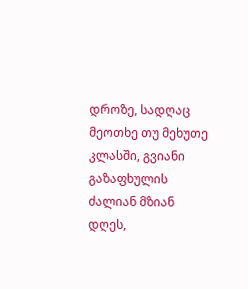დროზე, სადღაც მეოთხე თუ მეხუთე კლასში, გვიანი გაზაფხულის ძალიან მზიან დღეს,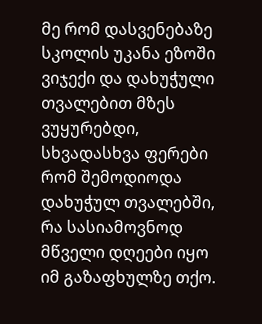მე რომ დასვენებაზე სკოლის უკანა ეზოში ვიჯექი და დახუჭული თვალებით მზეს ვუყურებდი, სხვადასხვა ფერები რომ შემოდიოდა დახუჭულ თვალებში, რა სასიამოვნოდ მწველი დღეები იყო იმ გაზაფხულზე თქო.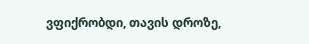ვფიქრობდი, თავის დროზე,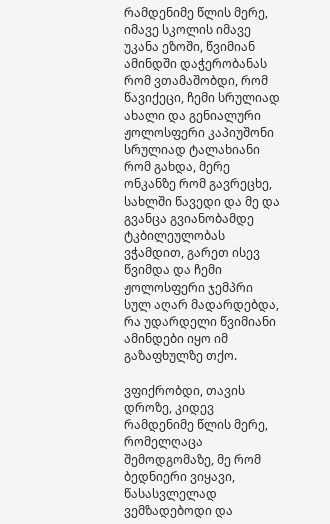რამდენიმე წლის მერე, იმავე სკოლის იმავე უკანა ეზოში, წვიმიან ამინდში დაჭერობანას რომ ვთამაშობდი, რომ წავიქეცი, ჩემი სრულიად ახალი და გენიალური ჟოლოსფერი კაპიუშონი სრულიად ტალახიანი რომ გახდა, მერე ონკანზე რომ გავრეცხე, სახლში წავედი და მე და გვანცა გვიანობამდე ტკბილეულობას ვჭამდით, გარეთ ისევ წვიმდა და ჩემი ჟოლოსფერი ჯემპრი სულ აღარ მადარდებდა, რა უდარდელი წვიმიანი ამინდები იყო იმ გაზაფხულზე თქო.

ვფიქრობდი, თავის დროზე, კიდევ რამდენიმე წლის მერე, რომელღაცა შემოდგომაზე, მე რომ ბედნიერი ვიყავი, წასასვლელად ვემზადებოდი და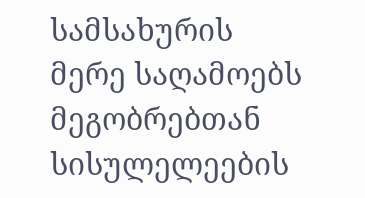სამსახურის მერე საღამოებს მეგობრებთან სისულელეების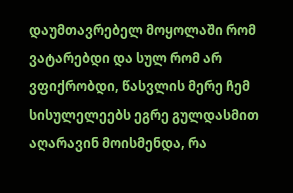დაუმთავრებელ მოყოლაში რომ ვატარებდი და სულ რომ არ ვფიქრობდი, წასვლის მერე ჩემ სისულელეებს ეგრე გულდასმით აღარავინ მოისმენდა, რა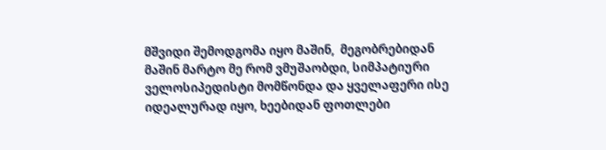მშვიდი შემოდგომა იყო მაშინ,  მეგობრებიდან მაშინ მარტო მე რომ ვმუშაობდი, სიმპატიური ველოსიპედისტი მომწონდა და ყველაფერი ისე იდეალურად იყო, ხეებიდან ფოთლები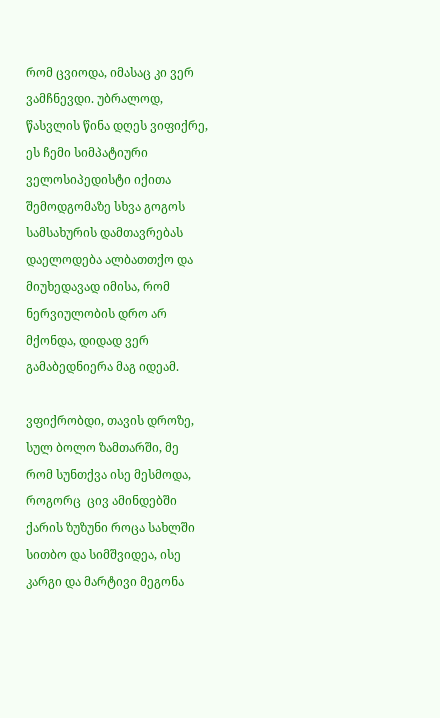რომ ცვიოდა, იმასაც კი ვერ ვამჩნევდი. უბრალოდ, წასვლის წინა დღეს ვიფიქრე, ეს ჩემი სიმპატიური ველოსიპედისტი იქითა შემოდგომაზე სხვა გოგოს სამსახურის დამთავრებას დაელოდება ალბათთქო და მიუხედავად იმისა, რომ ნერვიულობის დრო არ მქონდა, დიდად ვერ გამაბედნიერა მაგ იდეამ.

ვფიქრობდი, თავის დროზე, სულ ბოლო ზამთარში, მე რომ სუნთქვა ისე მესმოდა, როგორც  ცივ ამინდებში ქარის ზუზუნი როცა სახლში სითბო და სიმშვიდეა, ისე  კარგი და მარტივი მეგონა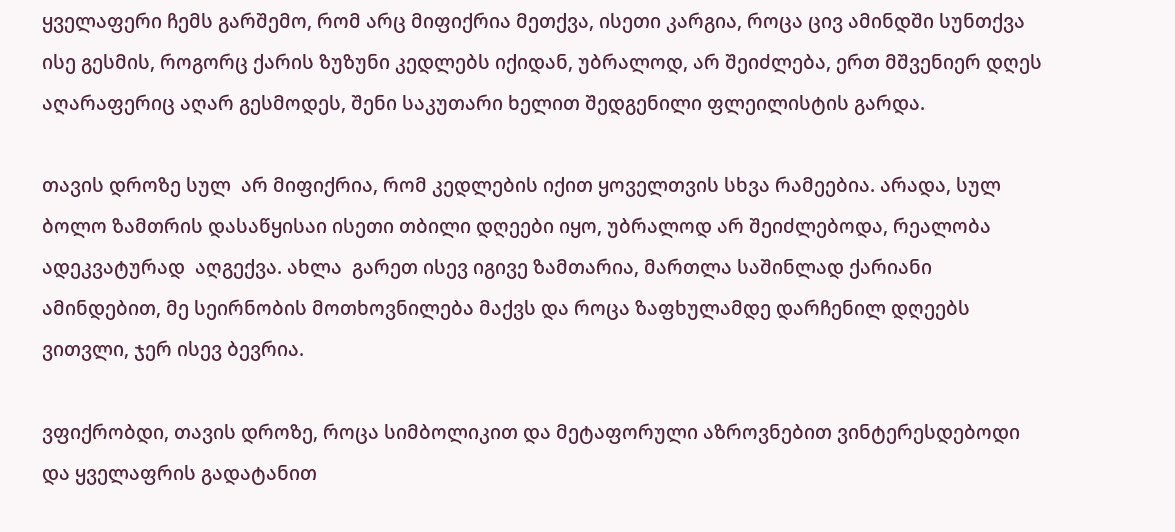ყველაფერი ჩემს გარშემო, რომ არც მიფიქრია მეთქვა, ისეთი კარგია, როცა ცივ ამინდში სუნთქვა ისე გესმის, როგორც ქარის ზუზუნი კედლებს იქიდან, უბრალოდ, არ შეიძლება, ერთ მშვენიერ დღეს აღარაფერიც აღარ გესმოდეს, შენი საკუთარი ხელით შედგენილი ფლეილისტის გარდა.

თავის დროზე სულ  არ მიფიქრია, რომ კედლების იქით ყოველთვის სხვა რამეებია. არადა, სულ ბოლო ზამთრის დასაწყისაი ისეთი თბილი დღეები იყო, უბრალოდ არ შეიძლებოდა, რეალობა ადეკვატურად  აღგექვა. ახლა  გარეთ ისევ იგივე ზამთარია, მართლა საშინლად ქარიანი ამინდებით, მე სეირნობის მოთხოვნილება მაქვს და როცა ზაფხულამდე დარჩენილ დღეებს ვითვლი, ჯერ ისევ ბევრია.

ვფიქრობდი, თავის დროზე, როცა სიმბოლიკით და მეტაფორული აზროვნებით ვინტერესდებოდი და ყველაფრის გადატანით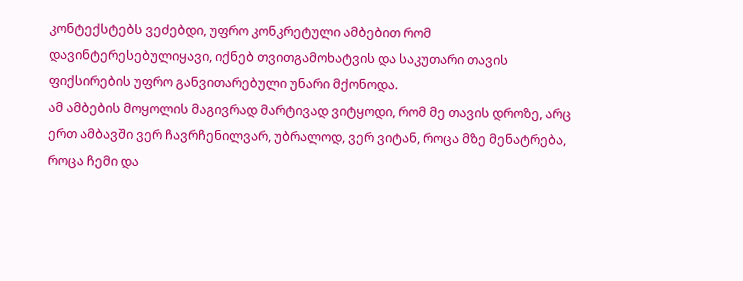კონტექსტებს ვეძებდი, უფრო კონკრეტული ამბებით რომ დავინტერესებულიყავი, იქნებ თვითგამოხატვის და საკუთარი თავის ფიქსირების უფრო განვითარებული უნარი მქონოდა.
ამ ამბების მოყოლის მაგივრად მარტივად ვიტყოდი, რომ მე თავის დროზე, არც ერთ ამბავში ვერ ჩავრჩენილვარ, უბრალოდ, ვერ ვიტან, როცა მზე მენატრება, როცა ჩემი და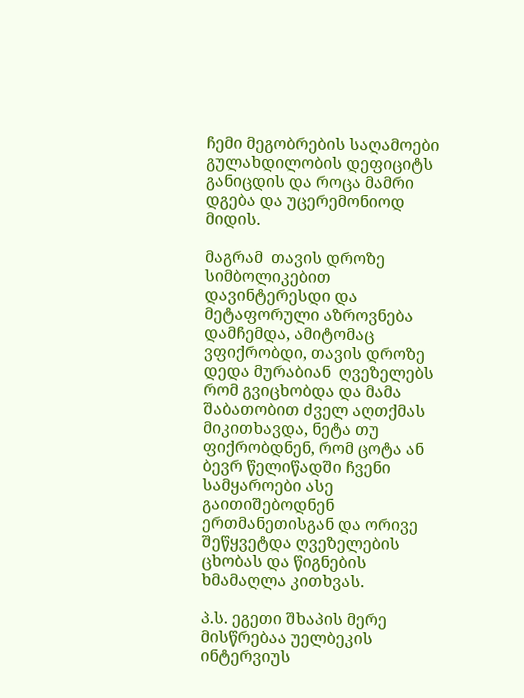ჩემი მეგობრების საღამოები გულახდილობის დეფიციტს განიცდის და როცა მამრი დგება და უცერემონიოდ მიდის.

მაგრამ  თავის დროზე სიმბოლიკებით დავინტერესდი და მეტაფორული აზროვნება დამჩემდა, ამიტომაც  ვფიქრობდი, თავის დროზე დედა მურაბიან  ღვეზელებს რომ გვიცხობდა და მამა შაბათობით ძველ აღთქმას მიკითხავდა, ნეტა თუ ფიქრობდნენ, რომ ცოტა ან ბევრ წელიწადში ჩვენი სამყაროები ასე გაითიშებოდნენ ერთმანეთისგან და ორივე შეწყვეტდა ღვეზელების  ცხობას და წიგნების ხმამაღლა კითხვას.

პ.ს. ეგეთი შხაპის მერე მისწრებაა უელბეკის ინტერვიუს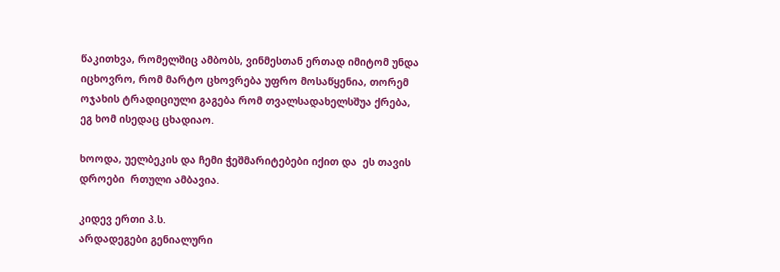წაკითხვა, რომელშიც ამბობს, ვინმესთან ერთად იმიტომ უნდა იცხოვრო, რომ მარტო ცხოვრება უფრო მოსაწყენია, თორემ ოჯახის ტრადიციული გაგება რომ თვალსადახელსშუა ქრება, ეგ ხომ ისედაც ცხადიაო.

ხოოდა, უელბეკის და ჩემი ჭეშმარიტებები იქით და  ეს თავის დროები  რთული ამბავია.

კიდევ ერთი პ.ს.
არდადეგები გენიალური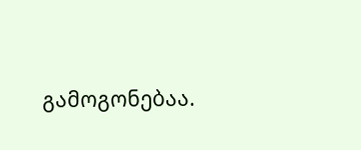გამოგონებაა.